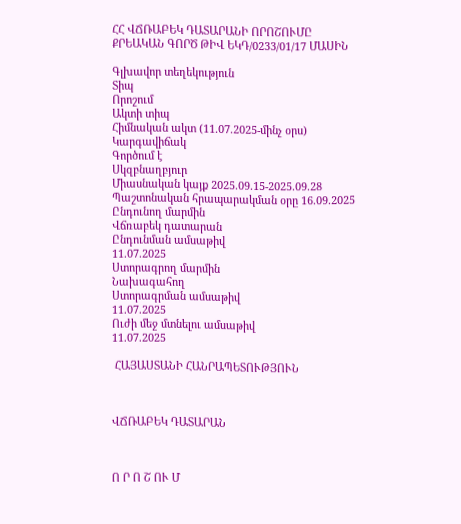ՀՀ ՎՃՌԱԲԵԿ ԴԱՏԱՐԱՆԻ ՈՐՈՇՈՒՄԸ ՔՐԵԱԿԱՆ ԳՈՐԾ ԹԻՎ ԵԿԴ/0233/01/17 ՄԱՍԻՆ

Գլխավոր տեղեկություն
Տիպ
Որոշում
Ակտի տիպ
Հիմնական ակտ (11.07.2025-մինչ օրս)
Կարգավիճակ
Գործում է
Սկզբնաղբյուր
Միասնական կայք 2025.09.15-2025.09.28 Պաշտոնական հրապարակման օրը 16.09.2025
Ընդունող մարմին
Վճռաբեկ դատարան
Ընդունման ամսաթիվ
11.07.2025
Ստորագրող մարմին
Նախագահող
Ստորագրման ամսաթիվ
11.07.2025
Ուժի մեջ մտնելու ամսաթիվ
11.07.2025

 ՀԱՅԱՍՏԱՆԻ ՀԱՆՐԱՊԵՏՈՒԹՅՈՒՆ



ՎՃՌԱԲԵԿ ԴԱՏԱՐԱՆ



Ո Ր Ո Շ ՈՒ Մ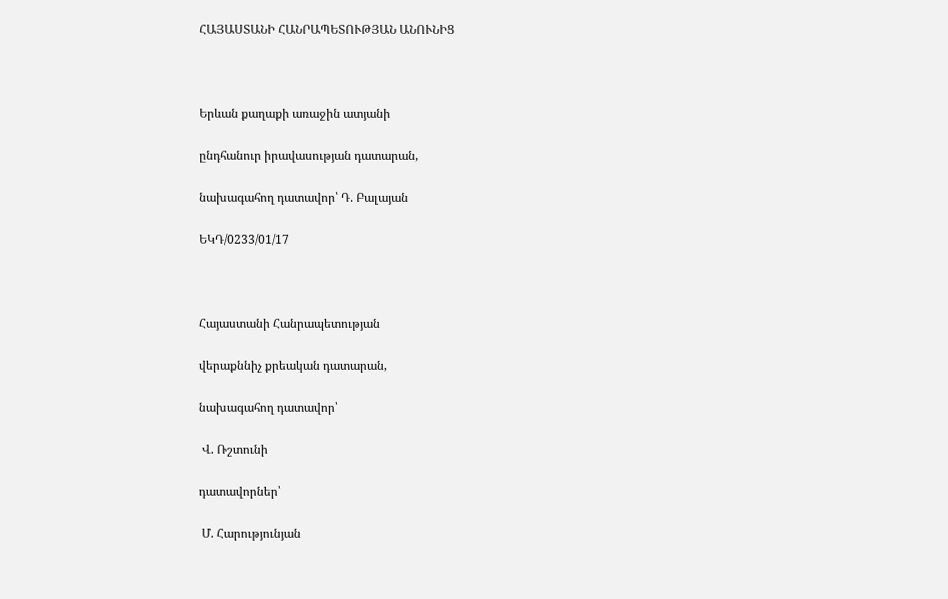ՀԱՅԱՍՏԱՆԻ ՀԱՆՐԱՊԵՏՈՒԹՅԱՆ ԱՆՈՒՆԻՑ



Երևան քաղաքի առաջին ատյանի

ընդհանուր իրավասության դատարան,

նախագահող դատավոր՝ Դ. Բալայան

ԵԿԴ/0233/01/17



Հայաստանի Հանրապետության

վերաքննիչ քրեական դատարան,

նախագահող դատավոր՝

 Վ. Ռշտունի

դատավորներ՝

 Մ. Հարությունյան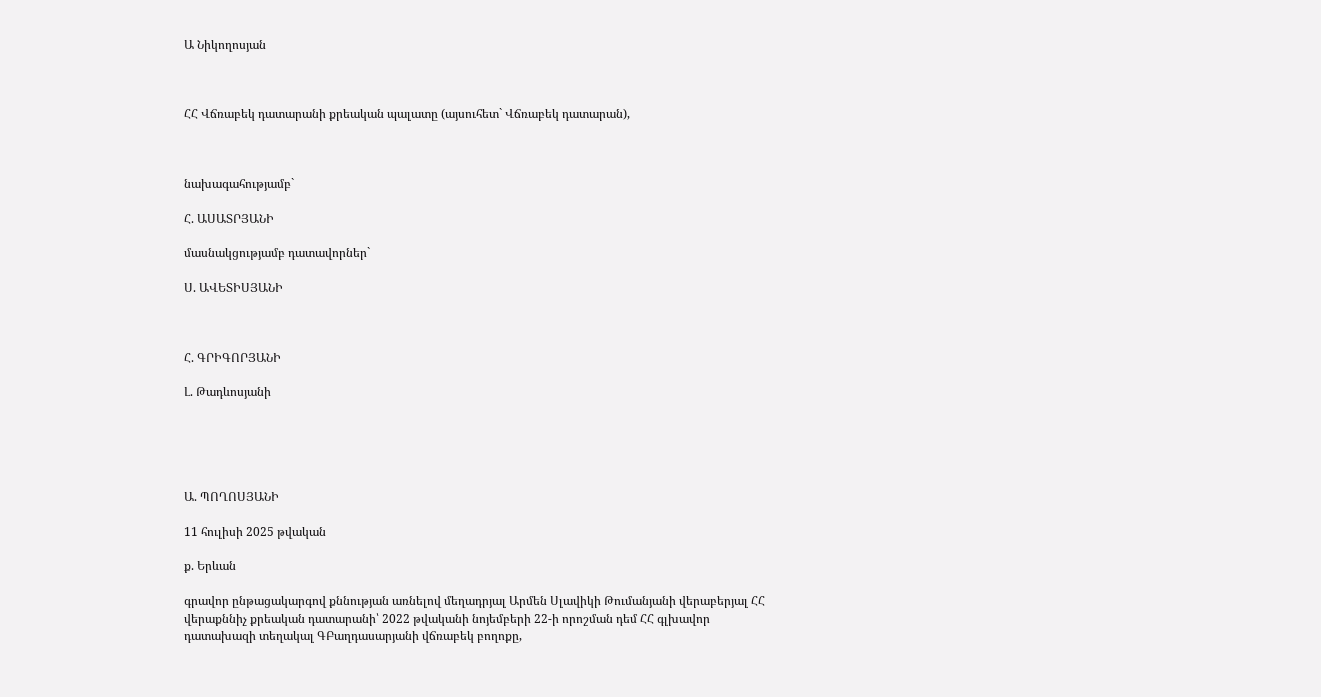Ա Նիկողոսյան



ՀՀ Վճռաբեկ դատարանի քրեական պալատը (այսուհետ` Վճռաբեկ դատարան),



նախագահությամբ`

Հ. ԱՍԱՏՐՅԱՆԻ

մասնակցությամբ դատավորներ`

Ս. ԱՎԵՏԻՍՅԱՆԻ



Հ. ԳՐԻԳՈՐՅԱՆԻ

Լ. Թադևոսյանի





Ա. ՊՈՂՈՍՅԱՆԻ

11 հուլիսի 2025 թվական

ք. Երևան

գրավոր ընթացակարգով քննության առնելով մեղադրյալ Արմեն Սլավիկի Թումանյանի վերաբերյալ ՀՀ վերաքննիչ քրեական դատարանի՝ 2022 թվականի նոյեմբերի 22-ի որոշման դեմ ՀՀ գլխավոր դատախազի տեղակալ ԳԲաղդասարյանի վճռաբեկ բողոքը,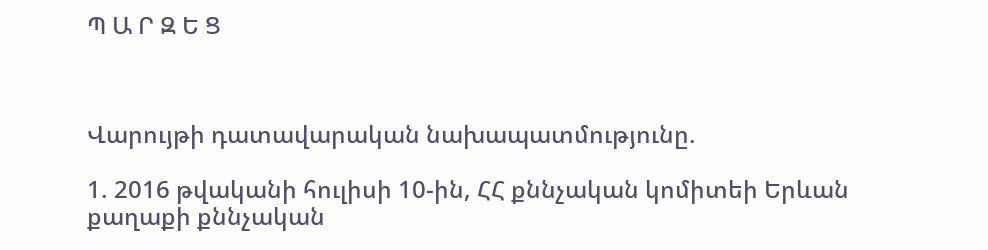Պ Ա Ր Զ Ե Ց



Վարույթի դատավարական նախապատմությունը.

1. 2016 թվականի հուլիսի 10-ին, ՀՀ քննչական կոմիտեի Երևան քաղաքի քննչական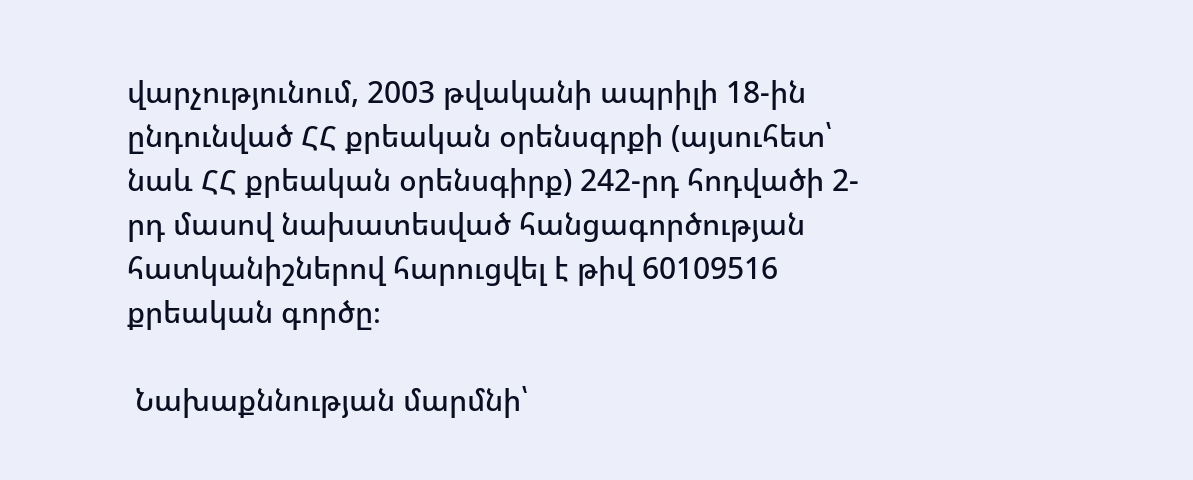վարչությունում, 2003 թվականի ապրիլի 18-ին ընդունված ՀՀ քրեական օրենսգրքի (այսուհետ՝ նաև ՀՀ քրեական օրենսգիրք) 242-րդ հոդվածի 2-րդ մասով նախատեսված հանցագործության հատկանիշներով հարուցվել է թիվ 60109516 քրեական գործը։

 Նախաքննության մարմնի՝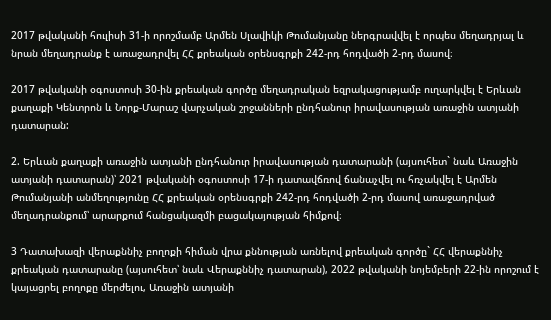2017 թվականի հուլիսի 31-ի որոշմամբ Արմեն Սլավիկի Թումանյանը ներգրավվել է որպես մեղադրյալ և նրան մեղադրանք է առաջադրվել ՀՀ քրեական օրենսգրքի 242-րդ հոդվածի 2-րդ մասով։

2017 թվականի օգոստոսի 30-ին քրեական գործը մեղադրական եզրակացությամբ ուղարկվել է Երևան քաղաքի Կենտրոն և Նորք-Մարաշ վարչական շրջանների ընդհանուր իրավասության առաջին ատյանի դատարան:

2. Երևան քաղաքի առաջին ատյանի ընդհանուր իրավասության դատարանի (այսուհետ` նաև Առաջին ատյանի դատարան)՝ 2021 թվականի օգոստոսի 17-ի դատավճռով ճանաչվել ու հռչակվել է Արմեն Թումանյանի անմեղությունը ՀՀ քրեական օրենսգրքի 242-րդ հոդվածի 2-րդ մասով առաջադրված մեղադրանքում՝ արարքում հանցակազմի բացակայության հիմքով։

3 Դատախազի վերաքննիչ բողոքի հիման վրա քննության առնելով քրեական գործը` ՀՀ վերաքննիչ քրեական դատարանը (այսուհետ՝ նաև Վերաքննիչ դատարան), 2022 թվականի նոյեմբերի 22-ին որոշում է կայացրել բողոքը մերժելու, Առաջին ատյանի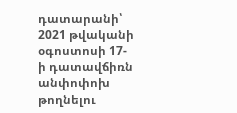դատարանի՝ 2021 թվականի օգոստոսի 17-ի դատավճիռն անփոփոխ թողնելու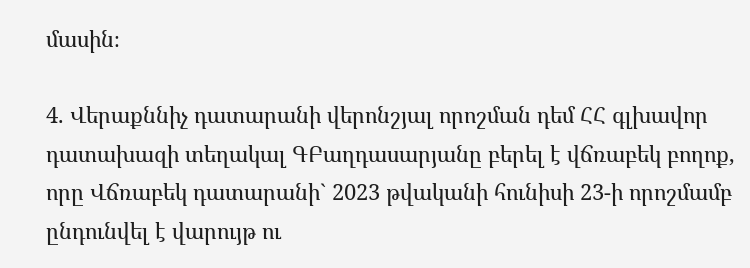մասին։

4. Վերաքննիչ դատարանի վերոնշյալ որոշման դեմ ՀՀ գլխավոր դատախազի տեղակալ ԳԲաղդասարյանը բերել է վճռաբեկ բողոք, որը Վճռաբեկ դատարանի` 2023 թվականի հունիսի 23-ի որոշմամբ ընդունվել է վարույթ ու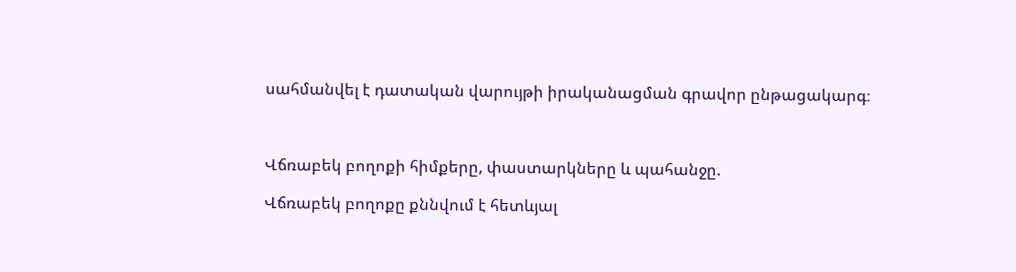սահմանվել է դատական վարույթի իրականացման գրավոր ընթացակարգ։



Վճռաբեկ բողոքի հիմքերը, փաստարկները և պահանջը.

Վճռաբեկ բողոքը քննվում է հետևյալ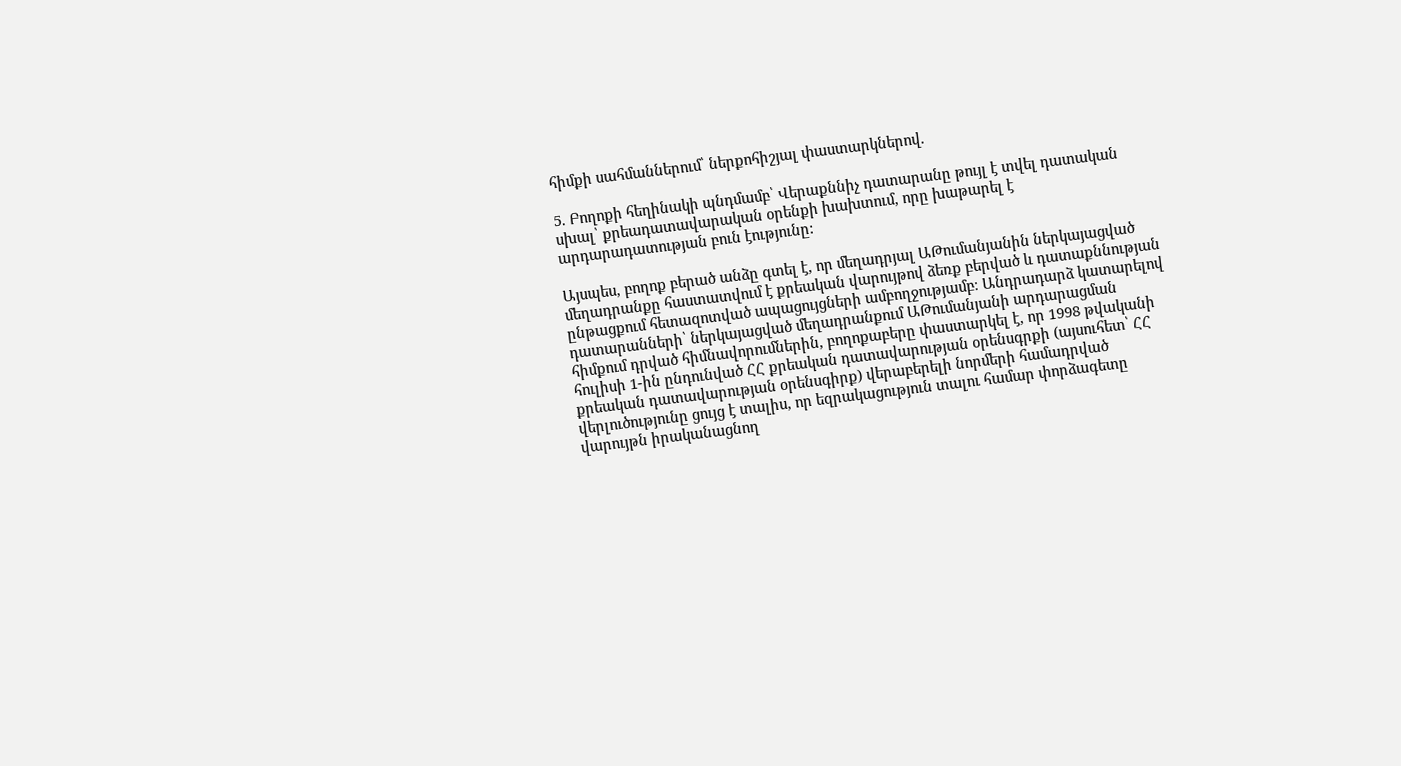հիմքի սահմաններում՝ ներքոհիշյալ փաստարկներով.

5. Բողոքի հեղինակի պնդմամբ՝ Վերաքննիչ դատարանը թույլ է տվել դատական սխալ՝ քրեադատավարական օրենքի խախտում, որը խաթարել է արդարադատության բուն էությունը:

Այսպես, բողոք բերած անձը գտել է, որ մեղադրյալ ԱԹումանյանին ներկայացված մեղադրանքը հաստատվում է քրեական վարույթով ձեռք բերված և դատաքննության ընթացքում հետազոտված ապացույցների ամբողջությամբ։ Անդրադարձ կատարելով դատարանների՝ ներկայացված մեղադրանքում ԱԹումանյանի արդարացման հիմքում դրված հիմնավորումներին, բողոքաբերը փաստարկել է, որ 1998 թվականի հուլիսի 1-ին ընդունված ՀՀ քրեական դատավարության օրենսգրքի (այսուհետ՝ ՀՀ քրեական դատավարության օրենսգիրք) վերաբերելի նորմերի համադրված վերլուծությունը ցույց է տալիս, որ եզրակացություն տալու համար փորձագետը վարույթն իրականացնող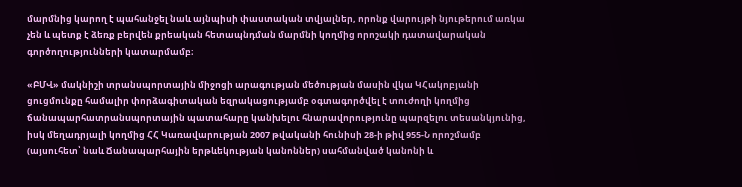մարմնից կարող է պահանջել նաև այնպիսի փաստական տվյալներ, որոնք վարույթի նյութերում առկա չեն և պետք է ձեռք բերվեն քրեական հետապնդման մարմնի կողմից որոշակի դատավարական գործողությունների կատարմամբ։

«ԲՄՎ» մակնիշի տրանսպորտային միջոցի արագության մեծության մասին վկա ԿՀակոբյանի ցուցմունքը համալիր փորձագիտական եզրակացությամբ օգտագործվել է տուժողի կողմից ճանապարհատրանuպորտային պատահարը կանխելու հնարավորությունը պարզելու տեսանկյունից, իսկ մեղադրյալի կողմից ՀՀ Կառավարության 2007 թվականի հունիսի 28-ի թիվ 955-Ն որոշմամբ (այսուհետ՝ նաև Ճանապարհային երթևեկության կանոններ) սահմանված կանոնի և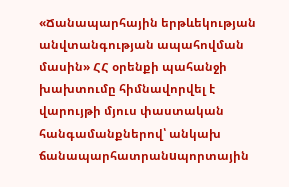«Ճանապարհային երթևեկության անվտանգության ապահովման մասին» ՀՀ օրենքի պահանջի խախտումը հիմնավորվել է վարույթի մյուս փաստական հանգամանքներով՝ անկախ ճանապարհատրանuպորտային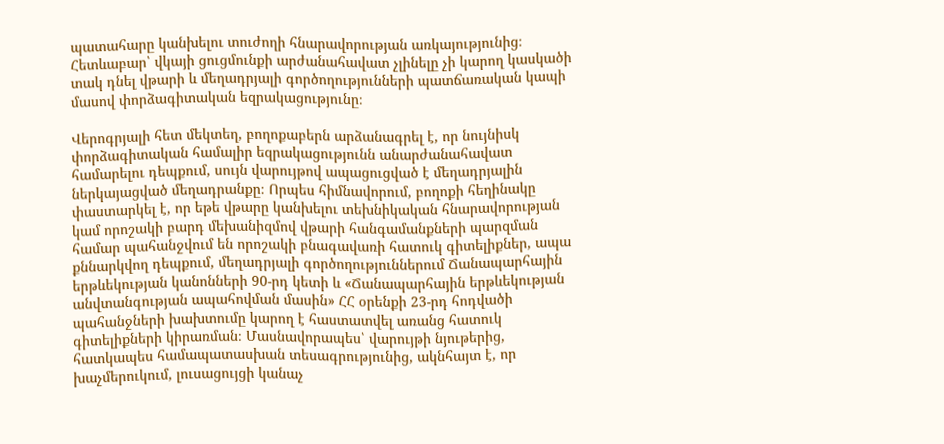պատահարը կանխելու տուժողի հնարավորության առկայությունից։ Հետևաբար՝ վկայի ցուցմունքի արժանահավատ չլինելը չի կարող կասկածի տակ դնել վթարի և մեղադրյալի գործողությունների պատճառական կապի մասով փորձագիտական եզրակացությունը։

Վերոգրյալի հետ մեկտեղ, բողոքաբերն արձանագրել է, որ նույնիսկ փորձագիտական համալիր եզրակացությունն անարժանահավատ համարելու դեպքում, սույն վարույթով ապացուցված է մեղադրյալին ներկայացված մեղադրանքը։ Որպես հիմնավորում, բողոքի հեղինակը փաստարկել է, որ եթե վթարը կանխելու տեխնիկական հնարավորության կամ որոշակի բարդ մեխանիզմով վթարի հանգամանքների պարզման համար պահանջվում են որոշակի բնագավառի հատուկ գիտելիքներ, ապա քննարկվող դեպքում, մեղադրյալի գործողություններում Ճանապարհային երթևեկության կանոնների 90-րդ կետի և «Ճանապարհային երթևեկության անվտանգության ապահովման մասին» ՀՀ օրենքի 23-րդ հոդվածի պահանջների խախտումը կարող է հաստատվել առանց հատուկ գիտելիքների կիրառման։ Մասնավորապես՝ վարույթի նյութերից, հատկապես համապատասխան տեսագրությունից, ակնհայտ է, որ խաչմերուկում, լուսացույցի կանաչ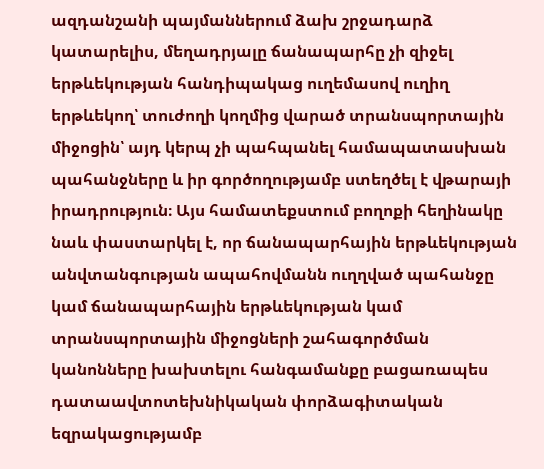ազդանշանի պայմաններում ձախ շրջադարձ կատարելիս, մեղադրյալը ճանապարհը չի զիջել երթևեկության հանդիպակաց ուղեմասով ուղիղ երթևեկող՝ տուժողի կողմից վարած տրանսպորտային միջոցին՝ այդ կերպ չի պահպանել համապատասխան պահանջները և իր գործողությամբ ստեղծել է վթարայի իրադրություն։ Այս համատեքստում բողոքի հեղինակը նաև փաստարկել է, որ ճանապարհային երթևեկության անվտանգության ապահովմանն ուղղված պահանջը կամ ճանապարհային երթևեկության կամ տրանսպորտային միջոցների շահագործման կանոնները խախտելու հանգամանքը բացառապես դատաավտոտեխնիկական փորձագիտական եզրակացությամբ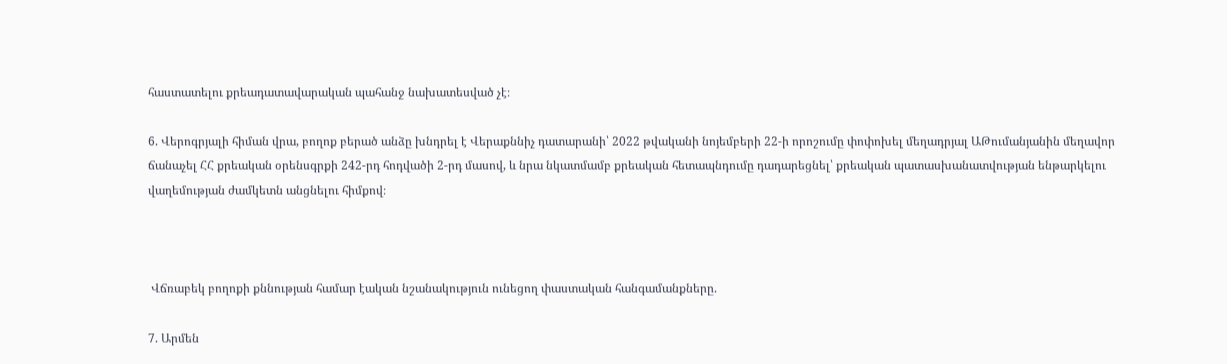հաստատելու քրեադատավարական պահանջ նախատեսված չէ։

6. Վերոգրյալի հիման վրա, բողոք բերած անձը խնդրել է Վերաքննիչ դատարանի՝ 2022 թվականի նոյեմբերի 22-ի որոշումը փոփոխել մեղադրյալ ԱԹումանյանին մեղավոր ճանաչել ՀՀ քրեական օրենսգրքի 242-րդ հոդվածի 2-րդ մասով, և նրա նկատմամբ քրեական հետապնդումը դադարեցնել՝ քրեական պատասխանատվության ենթարկելու վաղեմության ժամկետն անցնելու հիմքով։



 Վճռաբեկ բողոքի քննության համար էական նշանակություն ունեցող փաստական հանգամանքները.

7. Արմեն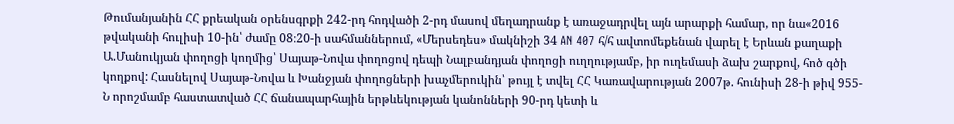Թումանյանին ՀՀ քրեական օրենսգրքի 242-րդ հոդվածի 2-րդ մասով մեղադրանք է առաջադրվել այն արարքի համար, որ նա«2016 թվականի հուլիսի 10-ին՝ ժամը 08։20-ի սահմաններում, «Մերսեդես» մակնիշի 34 AN 407 հ/հ ավտոմեքենան վարել է Երևան քաղաքի Ա.Մանուկյան փողոցի կողմից՝ Սայաթ-Նովա փողոցով դեպի Նալբանդյան փողոցի ուղղությամբ, իր ուղեմասի ձախ շարքով, հոծ գծի կողքով: Հասնելով Սայաթ-Նովա և Խանջյան փողոցների խաչմերուկին՝ թույլ է տվել ՀՀ Կառավարության 2007թ. հունիսի 28-ի թիվ 955-Ն որոշմամբ հաստատված ՀՀ ճանապարհային երթևեկության կանոնների 90-րդ կետի և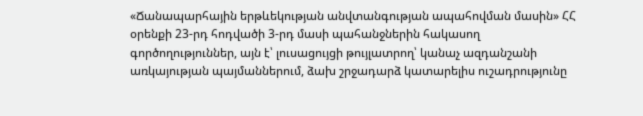«Ճանապարհային երթևեկության անվտանգության ապահովման մասին» ՀՀ օրենքի 23-րդ հոդվածի 3-րդ մասի պահանջներին հակասող գործողություններ, այն է՝ լուսացույցի թույլատրող՝ կանաչ ազդանշանի առկայության պայմաններում, ձախ շրջադարձ կատարելիս ուշադրությունը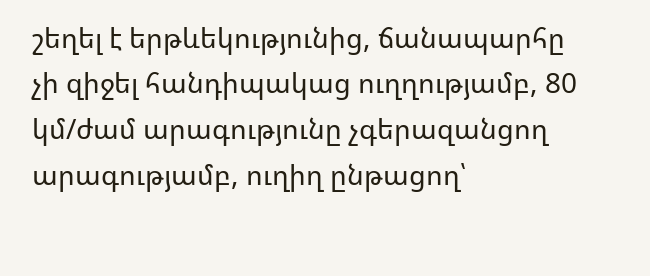շեղել է երթևեկությունից, ճանապարհը չի զիջել հանդիպակաց ուղղությամբ, 80 կմ/ժամ արագությունը չգերազանցող արագությամբ, ուղիղ ընթացող՝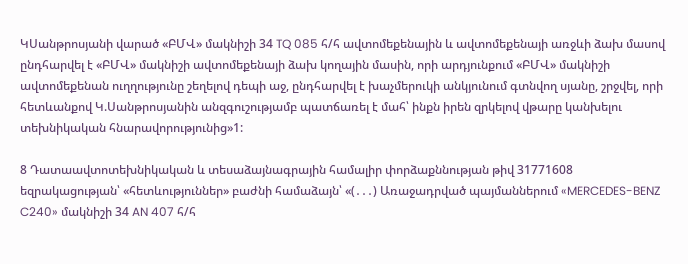ԿՍանթրոսյանի վարած «ԲՄՎ» մակնիշի 34 TQ 085 հ/հ ավտոմեքենային և ավտոմեքենայի առջևի ձախ մասով ընդհարվել է «ԲՄՎ» մակնիշի ավտոմեքենայի ձախ կողային մասին, որի արդյունքում «ԲՄՎ» մակնիշի ավտոմեքենան ուղղությունը շեղելով դեպի աջ, ընդհարվել է խաչմերուկի անկյունում գտնվող սյանը, շրջվել, որի հետևանքով Կ.Սանթրոսյանին անզգուշությամբ պատճառել է մահ՝ ինքն իրեն զրկելով վթարը կանխելու տեխնիկական հնարավորությունից»1:

8 Դատաավտոտեխնիկական և տեսաձայնագրային համալիր փորձաքննության թիվ 31771608 եզրակացության՝ «հետևություններ» բաժնի համաձայն՝ «(․․․) Առաջադրված պայմաններում «MERCEDES-BENZ C240» մակնիշի 34 AN 407 հ/հ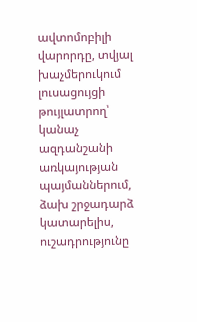ավտոմոբիլի վարորդը, տվյալ խաչմերուկում լուսացույցի թույլատրող՝ կանաչ ազդանշանի առկայության պայմաններում, ձախ շրջադարձ կատարելիս, ուշադրությունը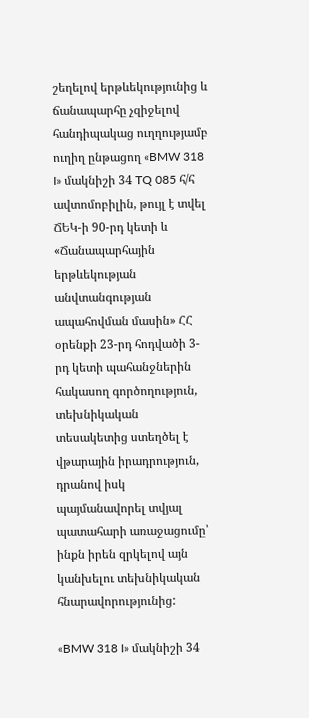շեղելով երթևեկությունից և ճանապարհը չզիջելով հանդիպակաց ուղղությամբ ուղիղ ընթացող «BMW 318 I» մակնիշի 34 TQ 085 հ/հ ավտոմոբիլին, թույլ է տվել ՃԵԿ-ի 90-րդ կետի և «Ճանապարհային երթևեկության անվտանգության ապահովման մասին» ՀՀ օրենքի 23-րդ հոդվածի 3-րդ կետի պահանջներին հակասող գործողություն, տեխնիկական տեսակետից ստեղծել է վթարային իրադրություն, դրանով իսկ պայմանավորել տվյալ պատահարի առաջացումը՝ ինքն իրեն զրկելով այն կանխելու տեխնիկական հնարավորությունից:

«BMW 318 I» մակնիշի 34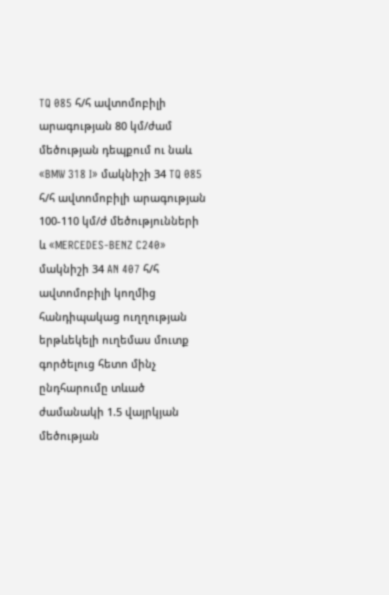TQ 085 հ/հ ավտոմոբիլի արագության 80 կմ/ժամ մեծության դեպքում ու նաև «BMW 318 I» մակնիշի 34 TQ 085 հ/հ ավտոմոբիլի արագության 100-110 կմ/ժ մեծությունների և «MERCEDES-BENZ C240» մակնիշի 34 AN 407 հ/հ ավտոմոբիլի կողմից հանդիպակաց ուղղության երթևեկելի ուղեմաս մուտք գործելուց հետո մինչ ընդհարումը տևած ժամանակի 1.5 վայրկյան մեծության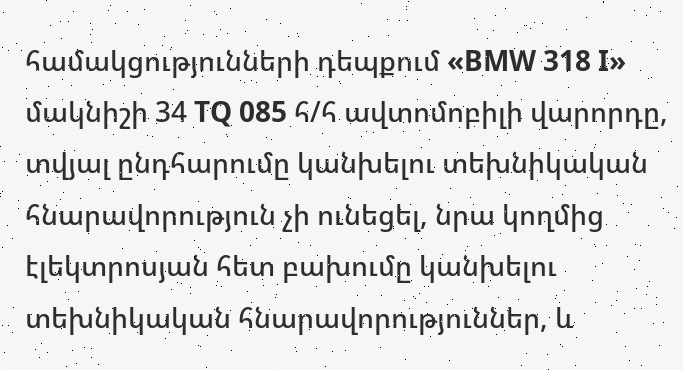համակցությունների դեպքում «BMW 318 I» մակնիշի 34 TQ 085 հ/հ ավտոմոբիլի վարորդը, տվյալ ընդհարումը կանխելու տեխնիկական հնարավորություն չի ունեցել, նրա կողմից էլեկտրոսյան հետ բախումը կանխելու տեխնիկական հնարավորություններ, և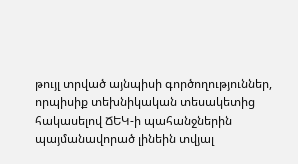թույլ տրված այնպիսի գործողություններ, որպիսիք տեխնիկական տեսակետից հակասելով ՃԵԿ-ի պահանջներին պայմանավորած լինեին տվյալ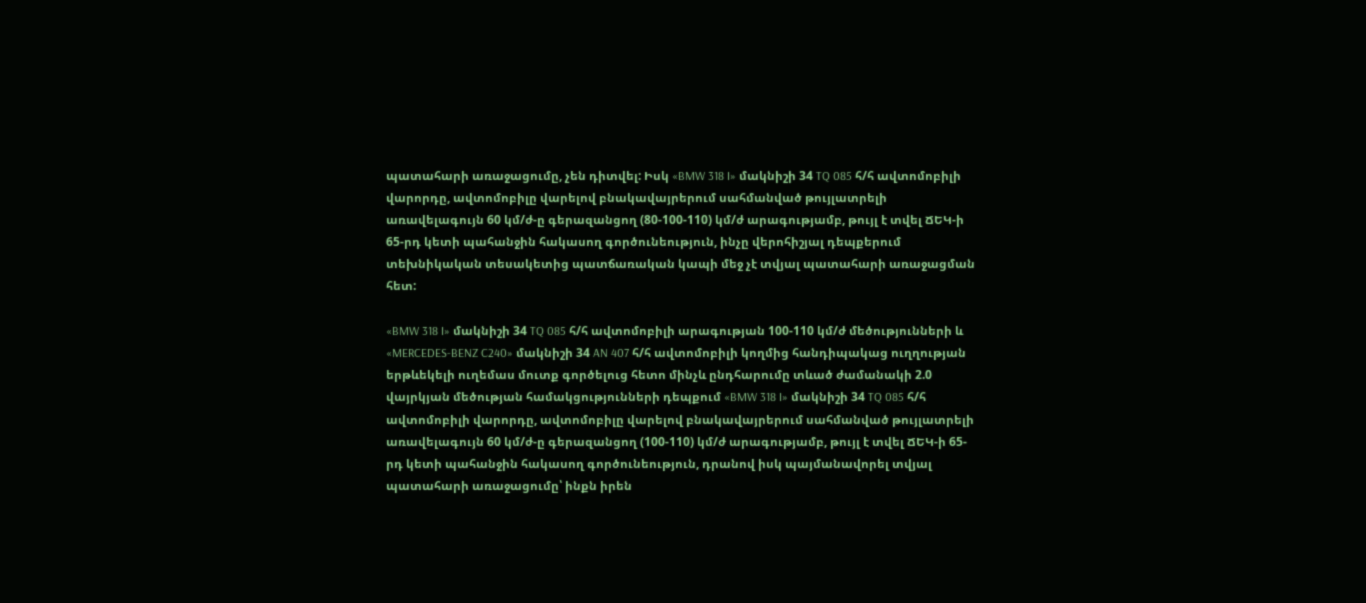պատահարի առաջացումը, չեն դիտվել: Իսկ «BMW 318 I» մակնիշի 34 TQ 085 հ/հ ավտոմոբիլի վարորդը, ավտոմոբիլը վարելով բնակավայրերում սահմանված թույլատրելի առավելագույն 60 կմ/ժ-ը գերազանցող (80-100-110) կմ/ժ արագությամբ, թույլ է տվել ՃԵԿ-ի 65-րդ կետի պահանջին հակասող գործունեություն, ինչը վերոհիշյալ դեպքերում տեխնիկական տեսակետից պատճառական կապի մեջ չէ տվյալ պատահարի առաջացման հետ:

«BMW 318 I» մակնիշի 34 TQ 085 հ/հ ավտոմոբիլի արագության 100-110 կմ/ժ մեծությունների և «MERCEDES-BENZ C240» մակնիշի 34 AN 407 հ/հ ավտոմոբիլի կողմից հանդիպակաց ուղղության երթևեկելի ուղեմաս մուտք գործելուց հետո մինչև ընդհարումը տևած ժամանակի 2.0 վայրկյան մեծության համակցությունների դեպքում «BMW 318 I» մակնիշի 34 TQ 085 հ/հ ավտոմոբիլի վարորդը, ավտոմոբիլը վարելով բնակավայրերում սահմանված թույլատրելի առավելագույն 60 կմ/ժ-ը գերազանցող (100-110) կմ/ժ արագությամբ, թույլ է տվել ՃԵԿ-ի 65-րդ կետի պահանջին հակասող գործունեություն, դրանով իսկ պայմանավորել տվյալ պատահարի առաջացումը՝ ինքն իրեն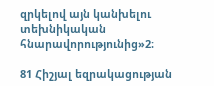զրկելով այն կանխելու տեխնիկական հնարավորությունից»2։

81 Հիշյալ եզրակացության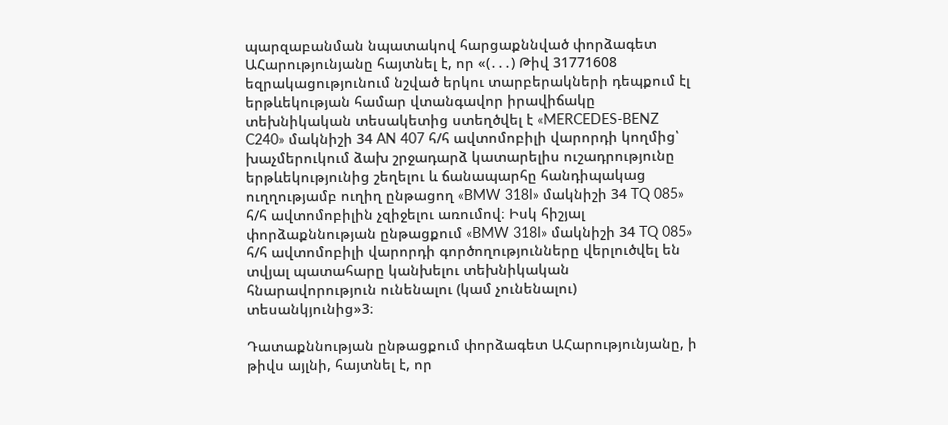պարզաբանման նպատակով հարցաքննված փորձագետ ԱՀարությունյանը հայտնել է, որ «(․․․) Թիվ 31771608 եզրակացությունում նշված երկու տարբերակների դեպքում էլ երթևեկության համար վտանգավոր իրավիճակը տեխնիկական տեսակետից ստեղծվել է «MERCEDES-BENZ C240» մակնիշի 34 AN 407 հ/հ ավտոմոբիլի վարորդի կողմից՝ խաչմերուկում ձախ շրջադարձ կատարելիս ուշադրությունը երթևեկությունից շեղելու և ճանապարհը հանդիպակաց ուղղությամբ ուղիղ ընթացող «BMW 318I» մակնիշի 34 TQ 085» հ/հ ավտոմոբիլին չզիջելու առումով։ Իսկ հիշյալ փորձաքննության ընթացքում «BMW 318I» մակնիշի 34 TQ 085» հ/հ ավտոմոբիլի վարորդի գործողությունները վերլուծվել են տվյալ պատահարը կանխելու տեխնիկական հնարավորություն ունենալու (կամ չունենալու) տեսանկյունից»3։

Դատաքննության ընթացքում փորձագետ ԱՀարությունյանը, ի թիվս այլնի, հայտնել է, որ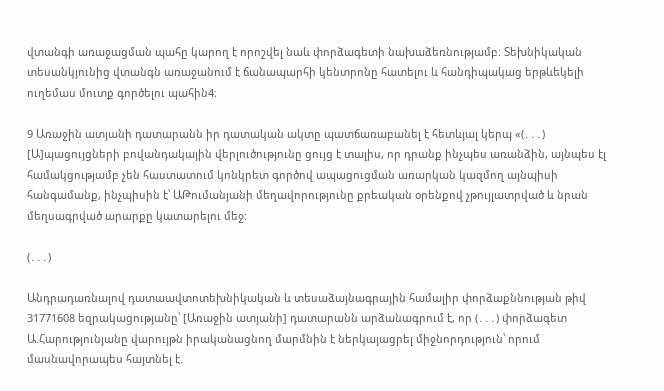վտանգի առաջացման պահը կարող է որոշվել նաև փորձագետի նախաձեռնությամբ։ Տեխնիկական տեսանկյունից վտանգն առաջանում է ճանապարհի կենտրոնը հատելու և հանդիպակաց երթևեկելի ուղեմաս մուտք գործելու պահին4։

9 Առաջին ատյանի դատարանն իր դատական ակտը պատճառաբանել է հետևյալ կերպ «(․․․) [Ա]պացույցների բովանդակային վերլուծությունը ցույց է տալիս, որ դրանք ինչպես առանձին, այնպես էլ համակցությամբ չեն հաստատում կոնկրետ գործով ապացուցման առարկան կազմող այնպիսի հանգամանք, ինչպիսին է՝ ԱԹումանյանի մեղավորությունը քրեական օրենքով չթույլատրված և նրան մեղսագրված արարքը կատարելու մեջ:

(․․․)

Անդրադառնալով դատաավտոտեխնիկական և տեսաձայնագրային համալիր փորձաքննության թիվ 31771608 եզրակացությանը՝ [Առաջին ատյանի] դատարանն արձանագրում է, որ (․․․) փորձագետ Ա.Հարությունյանը վարույթն իրականացնող մարմնին է ներկայացրել միջնորդություն՝ որում մասնավորապես հայտնել է.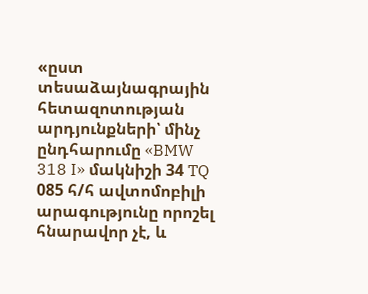«ըստ տեսաձայնագրային հետազոտության արդյունքների՝ մինչ ընդհարումը «BMW 318 I» մակնիշի 34 TQ 085 հ/հ ավտոմոբիլի արագությունը որոշել հնարավոր չէ, և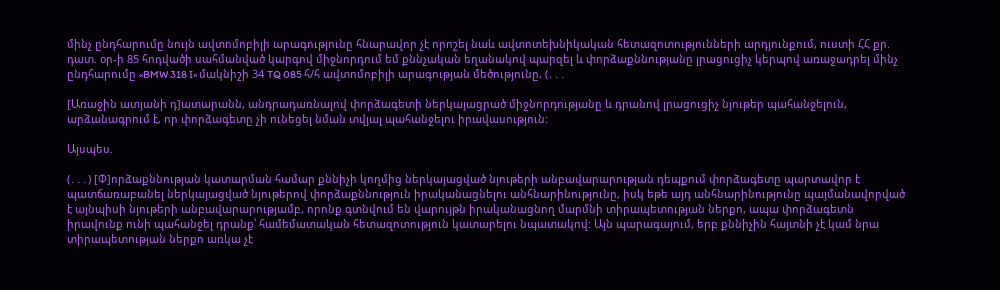մինչ ընդհարումը նույն ավտոմոբիլի արագությունը հնարավոր չէ որոշել նաև ավտոտեխնիկական հետազոտությունների արդյունքում, ուստի ՀՀ քր. դատ. օր-ի 85 հոդվածի սահմանված կարգով միջնորդում եմ քննչական եղանակով պարզել և փորձաքննությանը լրացուցիչ կերպով առաջադրել մինչ ընդհարումը «BMW 318 I» մակնիշի 34 TQ 085 հ/հ ավտոմոբիլի արագության մեծությունը, (․․․

[Առաջին ատյանի դ]ատարանն, անդրադառնալով փորձագետի ներկայացրած միջնորդությանը և դրանով լրացուցիչ նյութեր պահանջելուն, արձանագրում է, որ փորձագետը չի ունեցել նման տվյալ պահանջելու իրավասություն:

Այսպես.

(․․․) [Փ]որձաքննության կատարման համար քննիչի կողմից ներկայացված նյութերի անբավարարության դեպքում փորձագետը պարտավոր է պատճառաբանել ներկայացված նյութերով փորձաքննություն իրականացնելու անհնարինությունը, իսկ եթե այդ անհնարինությունը պայմանավորված է այնպիսի նյութերի անբավարարությամբ, որոնք գտնվում են վարույթն իրականացնող մարմնի տիրապետության ներքո, ապա փորձագետն իրավունք ունի պահանջել դրանք՝ համեմատական հետազոտություն կատարելու նպատակով: Այն պարագայում, երբ քննիչին հայտնի չէ կամ նրա տիրապետության ներքո առկա չէ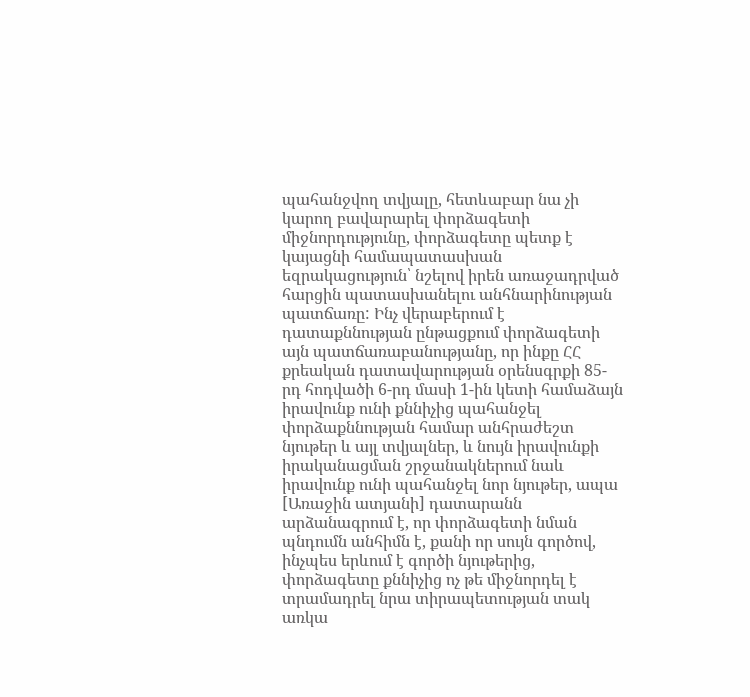պահանջվող տվյալը, հետևաբար նա չի կարող բավարարել փորձագետի միջնորդությունը, փորձագետը պետք է կայացնի համապատասխան եզրակացություն՝ նշելով իրեն առաջադրված հարցին պատասխանելու անհնարինության պատճառը: Ինչ վերաբերում է դատաքննության ընթացքում փորձագետի այն պատճառաբանությանը, որ ինքը ՀՀ քրեական դատավարության օրենսգրքի 85-րդ հոդվածի 6-րդ մասի 1-ին կետի համաձայն իրավունք ունի քննիչից պահանջել փորձաքննության համար անհրաժեշտ նյութեր և այլ տվյալներ, և նույն իրավունքի իրականացման շրջանակներում նաև իրավունք ունի պահանջել նոր նյութեր, ապա [Առաջին ատյանի] դատարանն արձանագրում է, որ փորձագետի նման պնդումն անհիմն է, քանի որ սույն գործով, ինչպես երևում է գործի նյութերից, փորձագետը քննիչից ոչ թե միջնորդել է տրամադրել նրա տիրապետության տակ առկա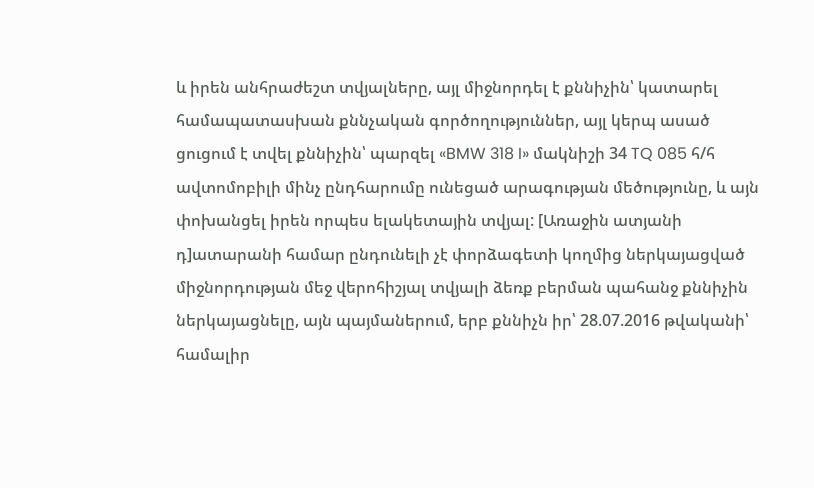և իրեն անհրաժեշտ տվյալները, այլ միջնորդել է քննիչին՝ կատարել համապատասխան քննչական գործողություններ, այլ կերպ ասած ցուցում է տվել քննիչին՝ պարզել «BMW 318 I» մակնիշի 34 TQ 085 հ/հ ավտոմոբիլի մինչ ընդհարումը ունեցած արագության մեծությունը, և այն փոխանցել իրեն որպես ելակետային տվյալ: [Առաջին ատյանի դ]ատարանի համար ընդունելի չէ փորձագետի կողմից ներկայացված միջնորդության մեջ վերոհիշյալ տվյալի ձեռք բերման պահանջ քննիչին ներկայացնելը, այն պայմաներում, երբ քննիչն իր՝ 28.07.2016 թվականի՝ համալիր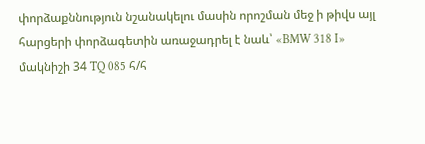փորձաքննություն նշանակելու մասին որոշման մեջ ի թիվս այլ հարցերի փորձագետին առաջադրել է նաև՝ «BMW 318 I» մակնիշի 34 TQ 085 հ/հ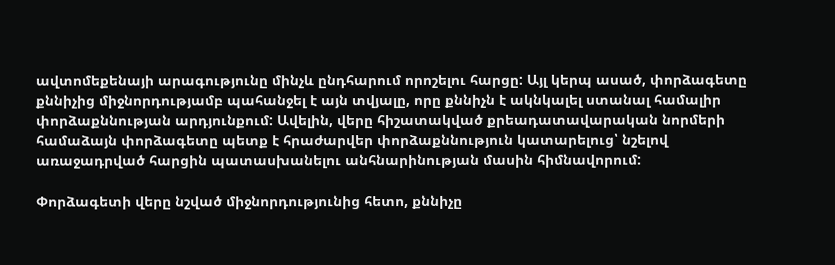ավտոմեքենայի արագությունը մինչև ընդհարում որոշելու հարցը: Այլ կերպ ասած, փորձագետը քննիչից միջնորդությամբ պահանջել է այն տվյալը, որը քննիչն է ակնկալել ստանալ համալիր փորձաքննության արդյունքում: Ավելին, վերը հիշատակված քրեադատավարական նորմերի համաձայն փորձագետը պետք է հրաժարվեր փորձաքննություն կատարելուց՝ նշելով առաջադրված հարցին պատասխանելու անհնարինության մասին հիմնավորում:

Փորձագետի վերը նշված միջնորդությունից հետո, քննիչը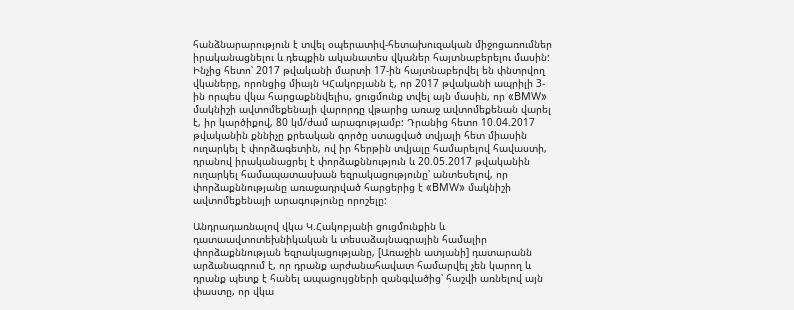հանձնարարություն է տվել օպերատիվ-հետախուզական միջոցառումներ իրականացնելու և դեպքին ականատես վկաներ հայտնաբերելու մասին: Ինչից հետո՝ 2017 թվականի մարտի 17-ին հայտնաբերվել են փնտրվող վկաները, որոնցից միայն ԿՀակոբյանն է, որ 2017 թվականի ապրիլի 3-ին որպես վկա հարցաքննվելիս, ցուցմունք տվել այն մասին, որ «BMW» մակնիշի ավտոմեքենայի վարորդը վթարից առաջ ավտոմեքենան վարել է, իր կարծիքով, 80 կմ/ժամ արագությամբ: Դրանից հետո 10.04.2017 թվականին քննիչը քրեական գործը ստացված տվյալի հետ միասին ուղարկել է փորձագետին, ով իր հերթին տվյալը համարելով հավաստի, դրանով իրականացրել է փորձաքննություն և 20.05.2017 թվականին ուղարկել համապատասխան եզրակացությունը՝ անտեսելով, որ փորձաքննությանը առաջադրված հարցերից է «BMW» մակնիշի ավտոմեքենայի արագությունը որոշելը:

Անդրադառնալով վկա Կ.Հակոբյանի ցուցմունքին և դատաավտոտեխնիկական և տեսաձայնագրային համալիր փորձաքննության եզրակացությանը, [Առաջին ատյանի] դատարանն արձանագրում է, որ դրանք արժանահավատ համարվել չեն կարող և դրանք պետք է հանել ապացույցների զանգվածից՝ հաշվի առնելով այն փաստը, որ վկա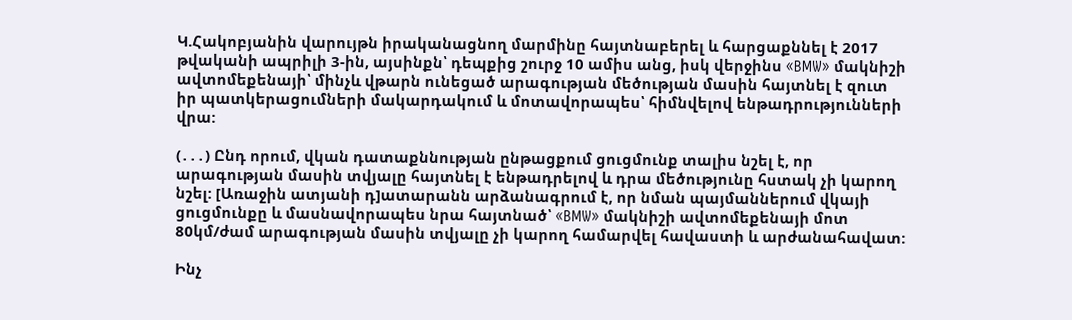Կ.Հակոբյանին վարույթն իրականացնող մարմինը հայտնաբերել և հարցաքննել է 2017 թվականի ապրիլի 3-ին, այսինքն՝ դեպքից շուրջ 10 ամիս անց, իսկ վերջինս «BMW» մակնիշի ավտոմեքենայի՝ մինչև վթարն ունեցած արագության մեծության մասին հայտնել է զուտ իր պատկերացումների մակարդակում և մոտավորապես՝ հիմնվելով ենթադրությունների վրա:

(․․․) Ընդ որում, վկան դատաքննության ընթացքում ցուցմունք տալիս նշել է, որ արագության մասին տվյալը հայտնել է ենթադրելով և դրա մեծությունը հստակ չի կարող նշել: [Առաջին ատյանի դ]ատարանն արձանագրում է, որ նման պայմաններում վկայի ցուցմունքը և մասնավորապես նրա հայտնած՝ «BMW» մակնիշի ավտոմեքենայի մոտ 80կմ/ժամ արագության մասին տվյալը չի կարող համարվել հավաստի և արժանահավատ:

Ինչ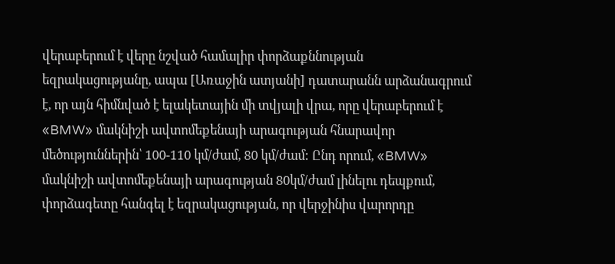վերաբերում է վերը նշված համալիր փորձաքննության եզրակացությանը, ապա [Առաջին ատյանի] դատարանն արձանագրում է, որ այն հիմնված է ելակետային մի տվյալի վրա, որը վերաբերում է «BMW» մակնիշի ավտոմեքենայի արագության հնարավոր մեծություններին՝ 100-110 կմ/ժամ, 80 կմ/ժամ: Ընդ որում, «BMW» մակնիշի ավտոմեքենայի արագության 80կմ/ժամ լինելու դեպքում, փորձագետը հանգել է եզրակացության, որ վերջինիս վարորդը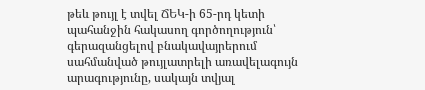թեև թույլ է տվել ՃԵԿ-ի 65-րդ կետի պահանջին հակասող գործողություն՝ գերազանցելով բնակավայրերում սահմանված թույլատրելի առավելագույն արագությունը, սակայն տվյալ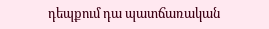դեպքում դա պատճառական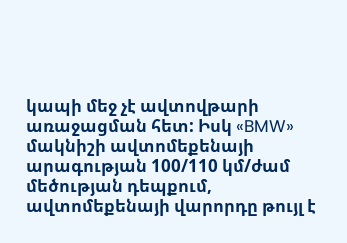կապի մեջ չէ ավտովթարի առաջացման հետ: Իսկ «BMW» մակնիշի ավտոմեքենայի արագության 100/110 կմ/ժամ մեծության դեպքում, ավտոմեքենայի վարորդը թույլ է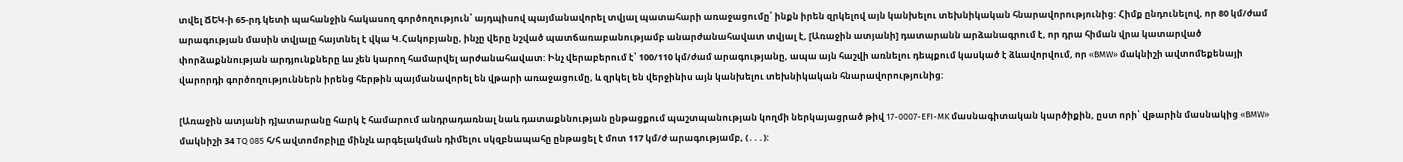տվել ՃԵԿ-ի 65-րդ կետի պահանջին հակասող գործողություն՝ այդպիսով պայմանավորել տվյալ պատահարի առաջացումը՝ ինքն իրեն զրկելով այն կանխելու տեխնիկական հնարավորությունից: Հիմք ընդունելով, որ 80 կմ/ժամ արագության մասին տվյալը հայտնել է վկա Կ.Հակոբյանը, ինչը վերը նշված պատճառաբանությամբ անարժանահավատ տվյալ է, [Առաջին ատյանի] դատարանն արձանագրում է, որ դրա հիման վրա կատարված փորձաքննության արդյունքները ևս չեն կարող համարվել արժանահավատ: Ինչ վերաբերում է՝ 100/110 կմ/ժամ արագությանը, ապա այն հաշվի առնելու դեպքում կասկած է ձևավորվում, որ «BMW» մակնիշի ավտոմեքենայի վարորդի գործողություններն իրենց հերթին պայմանավորել են վթարի առաջացումը, և զրկել են վերջինիս այն կանխելու տեխնիկական հնարավորությունից:

[Առաջին ատյանի դ]ատարանը հարկ է համարում անդրադառնալ նաև դատաքննության ընթացքում պաշտպանության կողմի ներկայացրած թիվ 17-0007-EFI-MK մասնագիտական կարծիքին, ըստ որի՝ վթարին մասնակից «BMW» մակնիշի 34 TQ 085 հ/հ ավտոմոբիլը մինչև արգելակման դիմելու սկզբնապահը ընթացել է մոտ 117 կմ/ժ արագությամբ, (․․․):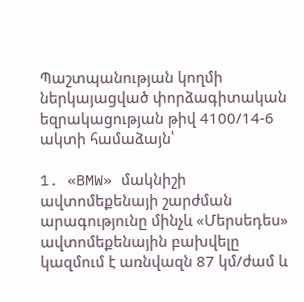Պաշտպանության կողմի ներկայացված փորձագիտական եզրակացության թիվ 4100/14-6 ակտի համաձայն՝

1. «BMW» մակնիշի ավտոմեքենայի շարժման արագությունը մինչև «Մերսեդես» ավտոմեքենային բախվելը կազմում է առնվազն 87 կմ/ժամ և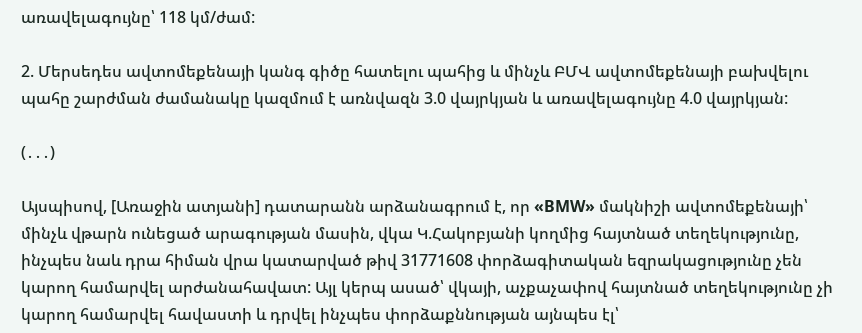առավելագույնը՝ 118 կմ/ժամ:

2. Մերսեդես ավտոմեքենայի կանգ գիծը հատելու պահից և մինչև ԲՄՎ ավտոմեքենայի բախվելու պահը շարժման ժամանակը կազմում է առնվազն 3.0 վայրկյան և առավելագույնը 4.0 վայրկյան:

(․․․)

Այսպիսով, [Առաջին ատյանի] դատարանն արձանագրում է, որ «BMW» մակնիշի ավտոմեքենայի՝ մինչև վթարն ունեցած արագության մասին, վկա Կ.Հակոբյանի կողմից հայտնած տեղեկությունը, ինչպես նաև դրա հիման վրա կատարված թիվ 31771608 փորձագիտական եզրակացությունը չեն կարող համարվել արժանահավատ: Այլ կերպ ասած՝ վկայի, աչքաչափով հայտնած տեղեկությունը չի կարող համարվել հավաստի և դրվել ինչպես փորձաքննության այնպես էլ՝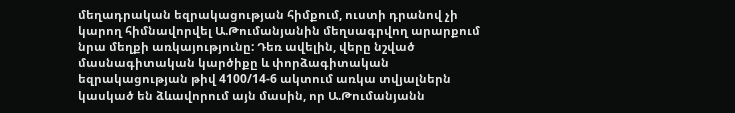մեղադրական եզրակացության հիմքում, ուստի դրանով չի կարող հիմնավորվել Ա.Թումանյանին մեղսագրվող արարքում նրա մեղքի առկայությունը: Դեռ ավելին, վերը նշված մասնագիտական կարծիքը և փորձագիտական եզրակացության թիվ 4100/14-6 ակտում առկա տվյալներն կասկած են ձևավորում այն մասին, որ Ա.Թումանյանն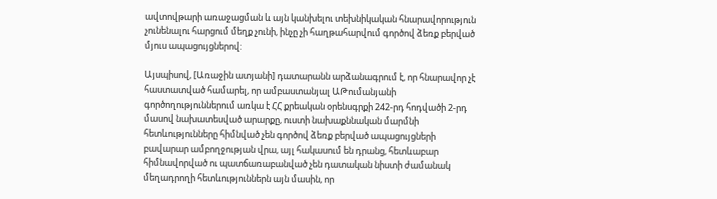ավտովթարի առաջացման և այն կանխելու տեխնիկական հնարավորություն չունենալու հարցում մեղք չունի, ինչը չի հաղթահարվում գործով ձեռք բերված մյուս ապացույցներով:

Այսպիսով, [Առաջին ատյանի] դատարանն արձանագրում է, որ հնարավոր չէ հաստատված համարել, որ ամբաստանյալ ԱԹումանյանի գործողություններում առկա է ՀՀ քրեական օրենսգրքի 242-րդ հոդվածի 2-րդ մասով նախատեսված արարքը, ուստի նախաքննական մարմնի հետևությունները հիմնված չեն գործով ձեռք բերված ապացույցների բավարար ամբողջության վրա, այլ հակասում են դրանց, հետևաբար հիմնավորված ու պատճառաբանված չեն դատական նիստի ժամանակ մեղադրողի հետևություններն այն մասին, որ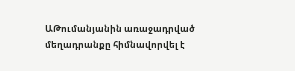ԱԹումանյանին առաջադրված մեղադրանքը հիմնավորվել է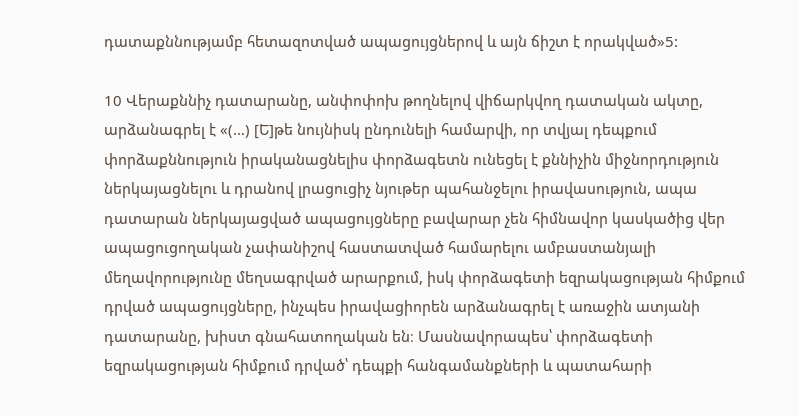դատաքննությամբ հետազոտված ապացույցներով և այն ճիշտ է որակված»5:

10 Վերաքննիչ դատարանը, անփոփոխ թողնելով վիճարկվող դատական ակտը, արձանագրել է «(…) [Ե]թե նույնիսկ ընդունելի համարվի, որ տվյալ դեպքում փորձաքննություն իրականացնելիս փորձագետն ունեցել է քննիչին միջնորդություն ներկայացնելու և դրանով լրացուցիչ նյութեր պահանջելու իրավասություն, ապա դատարան ներկայացված ապացույցները բավարար չեն հիմնավոր կասկածից վեր ապացուցողական չափանիշով հաստատված համարելու ամբաստանյալի մեղավորությունը մեղսագրված արարքում, իսկ փորձագետի եզրակացության հիմքում դրված ապացույցները, ինչպես իրավացիորեն արձանագրել է առաջին ատյանի դատարանը, խիստ գնահատողական են։ Մասնավորապես՝ փորձագետի եզրակացության հիմքում դրված՝ դեպքի հանգամանքների և պատահարի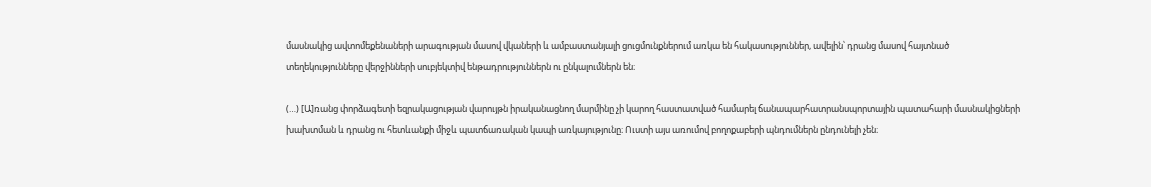մասնակից ավտոմեքենաների արագության մասով վկաների և ամբաստանյալի ցուցմունքներում առկա են հակասություններ, ավելին՝ դրանց մասով հայտնած տեղեկությունները վերջինների սուբյեկտիվ ենթադրություններն ու ընկալումներն են։

(…) [Ա]ռանց փորձագետի եզրակացության վարույթն իրականացնող մարմինը չի կարող հաստատված համարել ճանապարհատրանսպորտային պատահարի մասնակիցների խախտման և դրանց ու հետևանքի միջև պատճառական կապի առկայությունը։ Ուստի այս առումով բողոքաբերի պնդումներն ընդունելի չեն։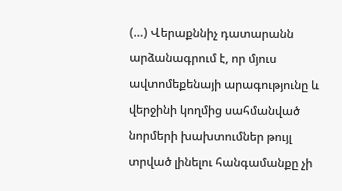(…) Վերաքննիչ դատարանն արձանագրում է, որ մյուս ավտոմեքենայի արագությունը և վերջինի կողմից սահմանված նորմերի խախտումներ թույլ տրված լինելու հանգամանքը չի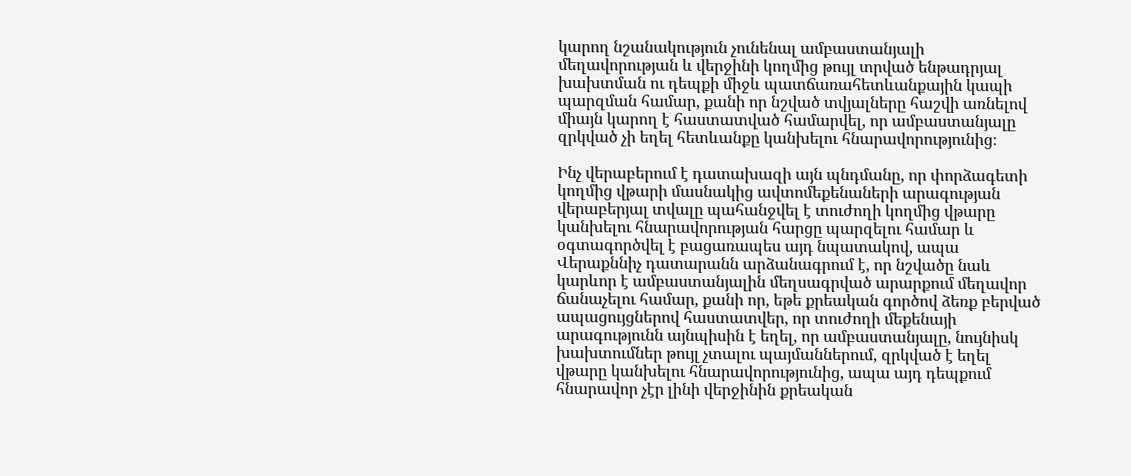կարող նշանակություն չունենալ ամբաստանյալի մեղավորության և վերջինի կողմից թույլ տրված ենթադրյալ խախտման ու դեպքի միջև պատճառահետևանքային կապի պարզման համար, քանի որ նշված տվյալները հաշվի առնելով միայն կարող է հաստատված համարվել, որ ամբաստանյալը զրկված չի եղել հետևանքը կանխելու հնարավորությունից։

Ինչ վերաբերում է դատախազի այն պնդմանը, որ փորձագետի կողմից վթարի մասնակից ավտոմեքենաների արագության վերաբերյալ տվալը պահանջվել է տուժողի կողմից վթարը կանխելու հնարավորության հարցը պարզելու համար և օգտագործվել է բացառապես այդ նպատակով, ապա Վերաքննիչ դատարանն արձանագրում է, որ նշվածը նաև կարևոր է ամբաստանյալին մեղսագրված արարքում մեղավոր ճանաչելու համար, քանի որ, եթե քրեական գործով ձեռք բերված ապացույցներով հաստատվեր, որ տուժողի մեքենայի արագությունն այնպիսին է եղել, որ ամբաստանյալը, նույնիսկ խախտումներ թույլ չտալու պայմաններում, զրկված է եղել վթարը կանխելու հնարավորությունից, ապա այդ դեպքում հնարավոր չէր լինի վերջինին քրեական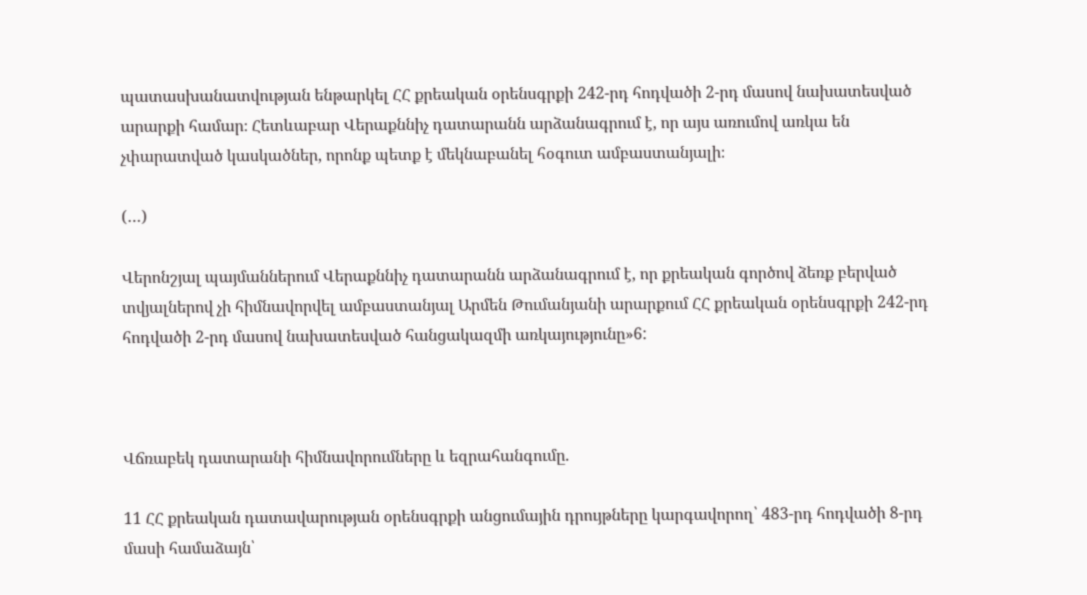պատասխանատվության ենթարկել ՀՀ քրեական օրենսգրքի 242-րդ հոդվածի 2-րդ մասով նախատեսված արարքի համար։ Հետևաբար Վերաքննիչ դատարանն արձանագրում է, որ այս առումով առկա են չփարատված կասկածներ, որոնք պետք է մեկնաբանել հօգուտ ամբաստանյալի։

(…)

Վերոնշյալ պայմաններում Վերաքննիչ դատարանն արձանագրում է, որ քրեական գործով ձեռք բերված տվյալներով չի հիմնավորվել ամբաստանյալ Արմեն Թումանյանի արարքում ՀՀ քրեական օրենսգրքի 242-րդ հոդվածի 2-րդ մասով նախատեսված հանցակազմի առկայությունը»6:



Վճռաբեկ դատարանի հիմնավորումները և եզրահանգումը.

11 ՀՀ քրեական դատավարության օրենսգրքի անցումային դրույթները կարգավորող՝ 483-րդ հոդվածի 8-րդ մասի համաձայն՝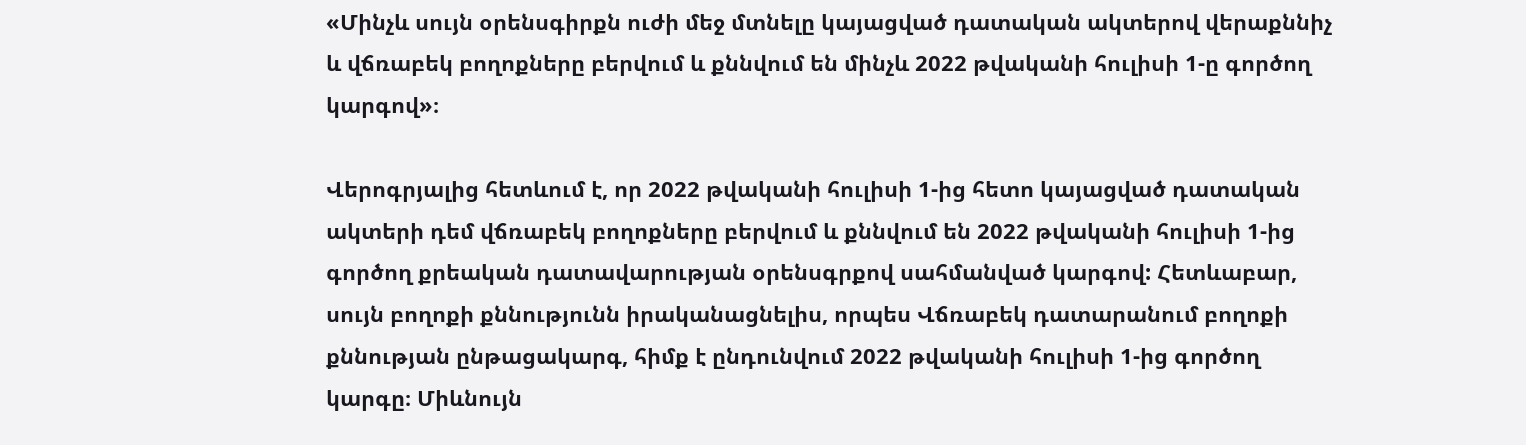«Մինչև սույն օրենսգիրքն ուժի մեջ մտնելը կայացված դատական ակտերով վերաքննիչ և վճռաբեկ բողոքները բերվում և քննվում են մինչև 2022 թվականի հուլիսի 1-ը գործող կարգով»։

Վերոգրյալից հետևում է, որ 2022 թվականի հուլիսի 1-ից հետո կայացված դատական ակտերի դեմ վճռաբեկ բողոքները բերվում և քննվում են 2022 թվականի հուլիսի 1-ից գործող քրեական դատավարության օրենսգրքով սահմանված կարգով: Հետևաբար, սույն բողոքի քննությունն իրականացնելիս, որպես Վճռաբեկ դատարանում բողոքի քննության ընթացակարգ, հիմք է ընդունվում 2022 թվականի հուլիսի 1-ից գործող կարգը։ Միևնույն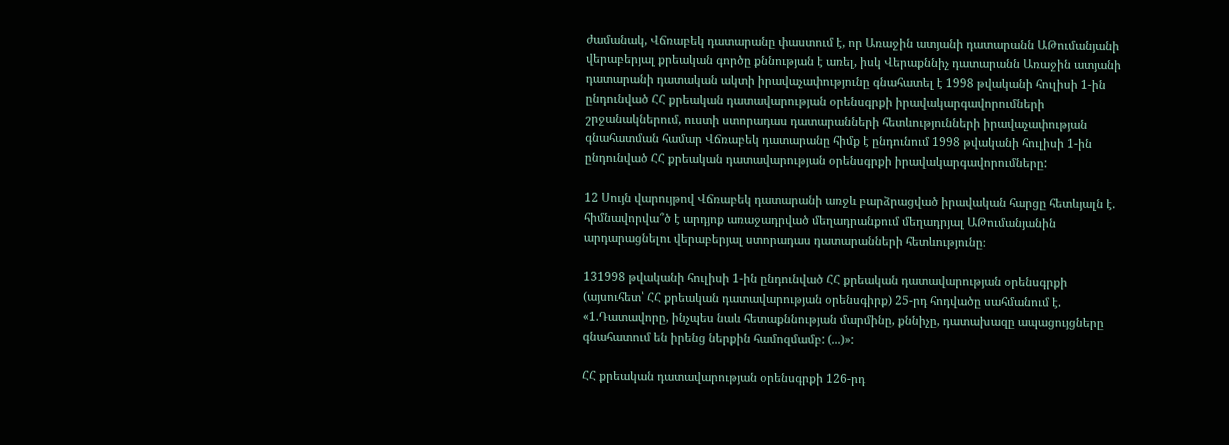ժամանակ, Վճռաբեկ դատարանը փաստում է, որ Առաջին ատյանի դատարանն ԱԹումանյանի վերաբերյալ քրեական գործը քննության է առել, իսկ Վերաքննիչ դատարանն Առաջին ատյանի դատարանի դատական ակտի իրավաչափությունը գնահատել է 1998 թվականի հուլիսի 1-ին ընդունված ՀՀ քրեական դատավարության օրենսգրքի իրավակարգավորումների շրջանակներում, ուստի ստորադաս դատարանների հետևությունների իրավաչափության գնահատման համար Վճռաբեկ դատարանը հիմք է ընդունում 1998 թվականի հուլիսի 1-ին ընդունված ՀՀ քրեական դատավարության օրենսգրքի իրավակարգավորումները:

12 Սույն վարույթով Վճռաբեկ դատարանի առջև բարձրացված իրավական հարցը հետևյալն է. հիմնավորվա՞ծ է արդյոք առաջադրված մեղադրանքում մեղադրյալ ԱԹումանյանին արդարացնելու վերաբերյալ ստորադաս դատարանների հետևությունը։

131998 թվականի հուլիսի 1-ին ընդունված ՀՀ քրեական դատավարության օրենսգրքի (այսուհետ՝ ՀՀ քրեական դատավարության օրենսգիրք) 25-րդ հոդվածը սահմանում է. «1.Դատավորը, ինչպես նաև հետաքննության մարմինը, քննիչը, դատախազը ապացույցները գնահատում են իրենց ներքին համոզմամբ: (...)»:

ՀՀ քրեական դատավարության օրենսգրքի 126-րդ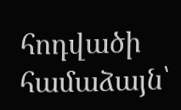հոդվածի համաձայն՝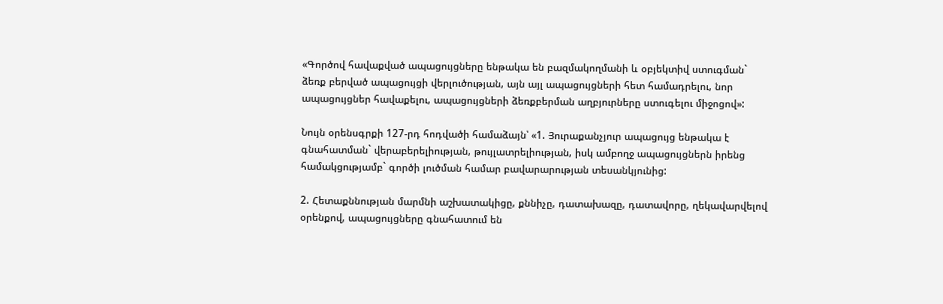«Գործով հավաքված ապացույցները ենթակա են բազմակողմանի և օբյեկտիվ ստուգման` ձեռք բերված ապացույցի վերլուծության, այն այլ ապացույցների հետ համադրելու, նոր ապացույցներ հավաքելու, ապացույցների ձեռքբերման աղբյուրները ստուգելու միջոցով»:

Նույն օրենսգրքի 127-րդ հոդվածի համաձայն՝ «1. Յուրաքանչյուր ապացույց ենթակա է գնահատման` վերաբերելիության, թույլատրելիության, իսկ ամբողջ ապացույցներն իրենց համակցությամբ` գործի լուծման համար բավարարության տեսանկյունից:

2. Հետաքննության մարմնի աշխատակիցը, քննիչը, դատախազը, դատավորը, ղեկավարվելով օրենքով, ապացույցները գնահատում են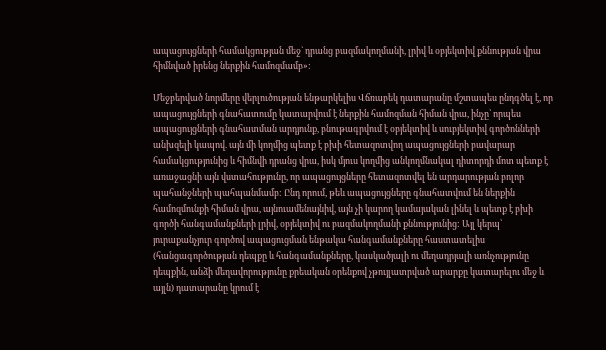ապացույցների համակցության մեջ` դրանց բազմակողմանի, լրիվ և օբյեկտիվ քննության վրա հիմնված իրենց ներքին համոզմամբ»:

Մեջբերված նորմերը վերլուծության ենթարկելիս Վճռաբեկ դատարանը մշտապես ընդգծել է, որ ապացույցների գնահատումը կատարվում է ներքին համոզման հիման վրա, ինչը՝ որպես ապացույցների գնահատման արդյունք, բնութագրվում է օբյեկտիվ և սուբյեկտիվ գործոնների անխզելի կապով. այն մի կողմից պետք է բխի հետազոտվող ապացույցների բավարար համակցությունից և հիմնվի դրանց վրա, իսկ մյուս կողմից անկողմնակալ դիտորդի մոտ պետք է առաջացնի այն վստահությունը, որ ապացույցները հետազոտվել են արդարության բոլոր պահանջների պահպանմամբ: Ընդ որում, թեև ապացույցները գնահատվում են ներքին համոզմունքի հիման վրա, այնուամենայնիվ, այն չի կարող կամայական լինել և պետք է բխի գործի հանգամանքների լրիվ, օբյեկտիվ ու բազմակողմանի քննությունից: Այլ կերպ՝ յուրաքանչյուր գործով ապացուցման ենթակա հանգամանքները հաստատելիս (հանցագործության դեպքը և հանգամանքները, կասկածյալի ու մեղադրյալի առնչությունը դեպքին, անձի մեղավորությունը քրեական օրենքով չթույլատրված արարքը կատարելու մեջ և այլն) դատարանը կրում է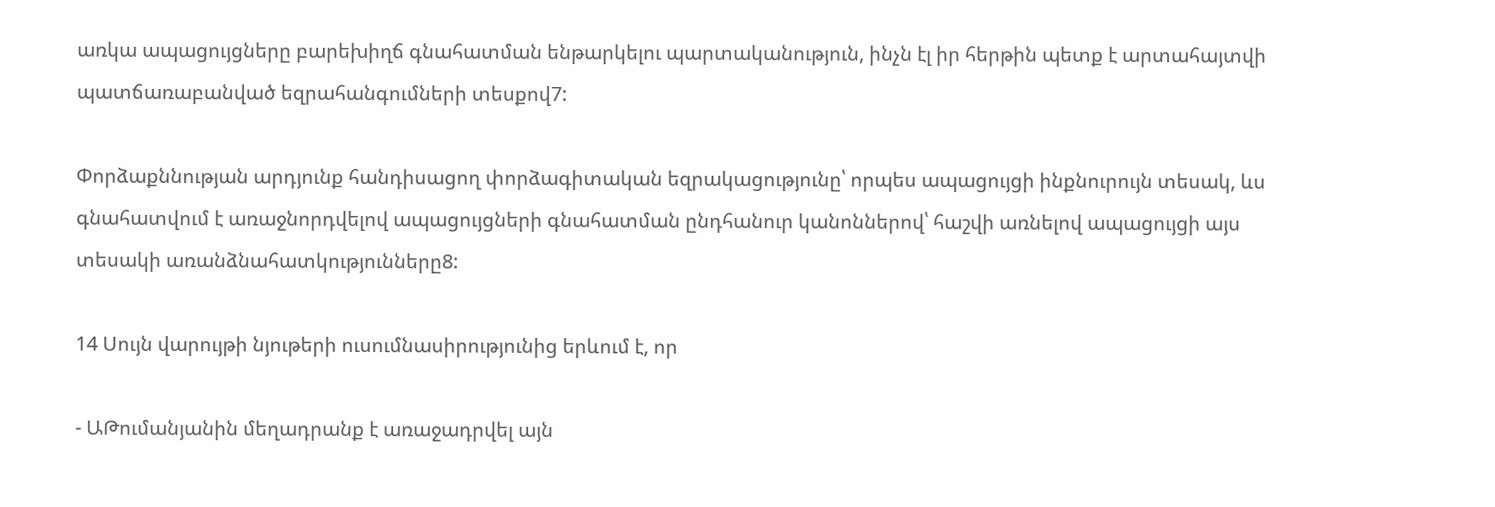առկա ապացույցները բարեխիղճ գնահատման ենթարկելու պարտականություն, ինչն էլ իր հերթին պետք է արտահայտվի պատճառաբանված եզրահանգումների տեսքով7:

Փորձաքննության արդյունք հանդիսացող փորձագիտական եզրակացությունը՝ որպես ապացույցի ինքնուրույն տեսակ, ևս գնահատվում է առաջնորդվելով ապացույցների գնահատման ընդհանուր կանոններով՝ հաշվի առնելով ապացույցի այս տեսակի առանձնահատկությունները8:

14 Սույն վարույթի նյութերի ուսումնասիրությունից երևում է, որ

- ԱԹումանյանին մեղադրանք է առաջադրվել այն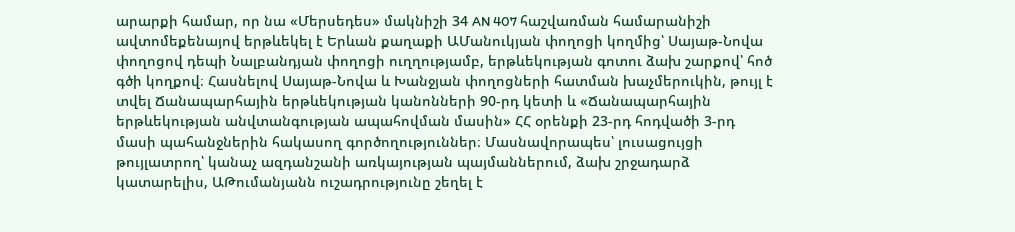արարքի համար, որ նա «Մերսեդես» մակնիշի 34 AN 407 հաշվառման համարանիշի ավտոմեքենայով երթևեկել է Երևան քաղաքի ԱՄանուկյան փողոցի կողմից՝ Սայաթ-Նովա փողոցով դեպի Նալբանդյան փողոցի ուղղությամբ, երթևեկության գոտու ձախ շարքով՝ հոծ գծի կողքով։ Հասնելով Սայաթ-Նովա և Խանջյան փողոցների հատման խաչմերուկին, թույլ է տվել Ճանապարհային երթևեկության կանոնների 90-րդ կետի և «Ճանապարհային երթևեկության անվտանգության ապահովման մասին» ՀՀ օրենքի 23-րդ հոդվածի 3-րդ մասի պահանջներին հակասող գործողություններ։ Մասնավորապես՝ լուսացույցի թույլատրող՝ կանաչ ազդանշանի առկայության պայմաններում, ձախ շրջադարձ կատարելիս, ԱԹումանյանն ուշադրությունը շեղել է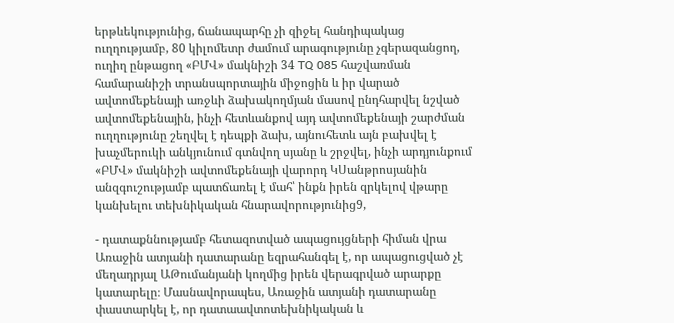երթևեկությունից, ճանապարհը չի զիջել հանդիպակաց ուղղությամբ, 80 կիլոմետր ժամում արագությունը չգերազանցող, ուղիղ ընթացող «ԲՄՎ» մակնիշի 34 TQ 085 հաշվառման համարանիշի տրանսպորտային միջոցին և իր վարած ավտոմեքենայի առջևի ձախակողմյան մասով ընդհարվել նշված ավտոմեքենային, ինչի հետևանքով այդ ավտոմեքենայի շարժման ուղղությունը շեղվել է դեպքի ձախ, այնուհետև այն բախվել է խաչմերուկի անկյունում գտնվող սյանը և շրջվել, ինչի արդյունքում «ԲՄՎ» մակնիշի ավտոմեքենայի վարորդ ԿՍանթրոսյանին անզգուշությամբ պատճառել է մահ՝ ինքն իրեն զրկելով վթարը կանխելու տեխնիկական հնարավորությունից9,

- դատաքննությամբ հետազոտված ապացույցների հիման վրա Առաջին ատյանի դատարանը եզրահանգել է, որ ապացուցված չէ մեղադրյալ ԱԹումանյանի կողմից իրեն վերագրված արարքը կատարելը։ Մասնավորապես, Առաջին ատյանի դատարանը փաստարկել է, որ դատաավտոտեխնիկական և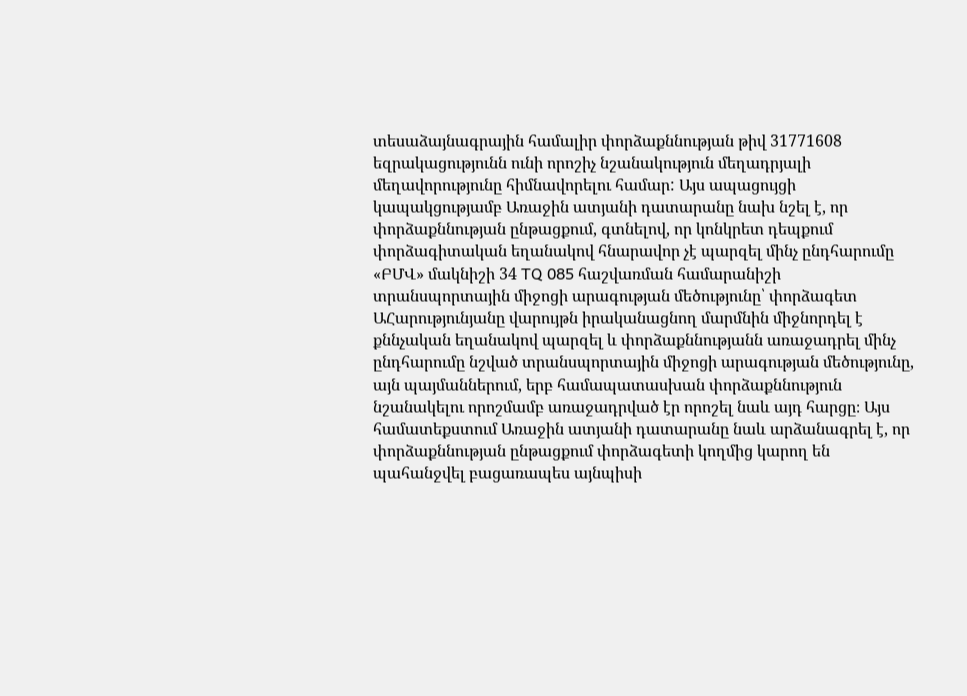տեսաձայնագրային համալիր փորձաքննության թիվ 31771608 եզրակացությունն ունի որոշիչ նշանակություն մեղադրյալի մեղավորությունը հիմնավորելու համար: Այս ապացույցի կապակցությամբ Առաջին ատյանի դատարանը նախ նշել է, որ փորձաքննության ընթացքում, գտնելով, որ կոնկրետ դեպքում փորձագիտական եղանակով հնարավոր չէ պարզել մինչ ընդհարումը «ԲՄՎ» մակնիշի 34 TQ 085 հաշվառման համարանիշի տրանսպորտային միջոցի արագության մեծությունը՝ փորձագետ ԱՀարությունյանը վարույթն իրականացնող մարմնին միջնորդել է քննչական եղանակով պարզել և փորձաքննությանն առաջադրել մինչ ընդհարումը նշված տրանսպորտային միջոցի արագության մեծությունը, այն պայմաններում, երբ համապատասխան փորձաքննություն նշանակելու որոշմամբ առաջադրված էր որոշել նաև այդ հարցը։ Այս համատեքստում Առաջին ատյանի դատարանը նաև արձանագրել է, որ փորձաքննության ընթացքում փորձագետի կողմից կարող են պահանջվել բացառապես այնպիսի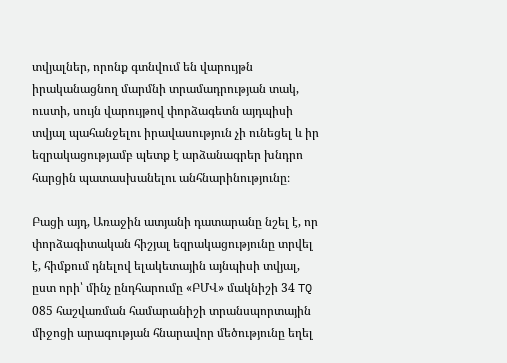տվյալներ, որոնք գտնվում են վարույթն իրականացնող մարմնի տրամադրության տակ, ուստի, սույն վարույթով փորձագետն այդպիսի տվյալ պահանջելու իրավասություն չի ունեցել և իր եզրակացությամբ պետք է արձանագրեր խնդրո հարցին պատասխանելու անհնարինությունը։

Բացի այդ, Առաջին ատյանի դատարանը նշել է, որ փորձագիտական հիշյալ եզրակացությունը տրվել է, հիմքում դնելով ելակետային այնպիսի տվյալ, ըստ որի՝ մինչ ընդհարումը «ԲՄՎ» մակնիշի 34 TQ 085 հաշվառման համարանիշի տրանսպորտային միջոցի արագության հնարավոր մեծությունը եղել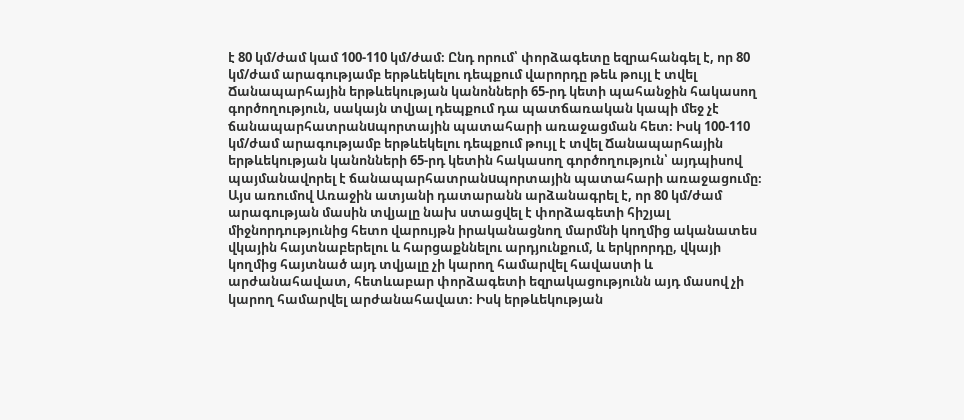է 80 կմ/ժամ կամ 100-110 կմ/ժամ։ Ընդ որում՝ փորձագետը եզրահանգել է, որ 80 կմ/ժամ արագությամբ երթևեկելու դեպքում վարորդը թեև թույլ է տվել Ճանապարհային երթևեկության կանոնների 65-րդ կետի պահանջին հակասող գործողություն, սակայն տվյալ դեպքում դա պատճառական կապի մեջ չէ ճանապարհատրանuպորտային պատահարի առաջացման հետ։ Իսկ 100-110 կմ/ժամ արագությամբ երթևեկելու դեպքում թույլ է տվել Ճանապարհային երթևեկության կանոնների 65-րդ կետին հակասող գործողություն՝ այդպիսով պայմանավորել է ճանապարհատրանuպորտային պատահարի առաջացումը։ Այս առումով Առաջին ատյանի դատարանն արձանագրել է, որ 80 կմ/ժամ արագության մասին տվյալը նախ ստացվել է փորձագետի հիշյալ միջնորդությունից հետո վարույթն իրականացնող մարմնի կողմից ականատես վկային հայտնաբերելու և հարցաքննելու արդյունքում, և երկրորդը, վկայի կողմից հայտնած այդ տվյալը չի կարող համարվել հավաստի և արժանահավատ, հետևաբար փորձագետի եզրակացությունն այդ մասով չի կարող համարվել արժանահավատ։ Իսկ երթևեկության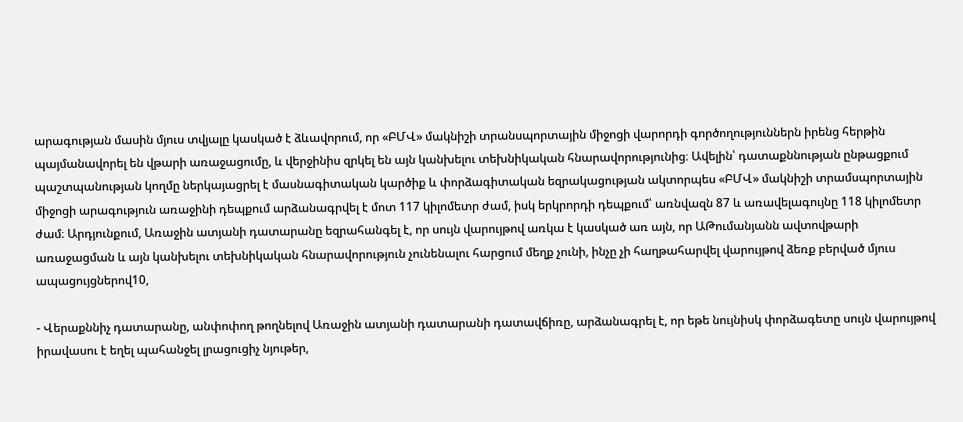արագության մասին մյուս տվյալը կասկած է ձևավորում, որ «ԲՄՎ» մակնիշի տրանսպորտային միջոցի վարորդի գործողություններն իրենց հերթին պայմանավորել են վթարի առաջացումը, և վերջինիս զրկել են այն կանխելու տեխնիկական հնարավորությունից։ Ավելին՝ դատաքննության ընթացքում պաշտպանության կողմը ներկայացրել է մասնագիտական կարծիք և փորձագիտական եզրակացության ակտորպես «ԲՄՎ» մակնիշի տրամսպորտային միջոցի արագություն առաջինի դեպքում արձանագրվել է մոտ 117 կիլոմետր ժամ, իսկ երկրորդի դեպքում՝ առնվազն 87 և առավելագույնը 118 կիլոմետր ժամ։ Արդյունքում, Առաջին ատյանի դատարանը եզրահանգել է, որ սույն վարույթով առկա է կասկած առ այն, որ ԱԹումանյանն ավտովթարի առաջացման և այն կանխելու տեխնիկական հնարավորություն չունենալու հարցում մեղք չունի, ինչը չի հաղթահարվել վարույթով ձեռք բերված մյուս ապացույցներով10,

- Վերաքննիչ դատարանը, անփոփող թողնելով Առաջին ատյանի դատարանի դատավճիռը, արձանագրել է, որ եթե նույնիսկ փորձագետը սույն վարույթով իրավասու է եղել պահանջել լրացուցիչ նյութեր,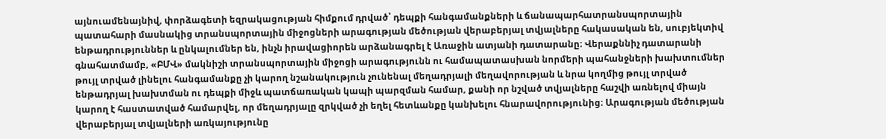այնուամենայնիվ, փորձագետի եզրակացության հիմքում դրված՝ դեպքի հանգամանքների և ճանապարհատրանuպորտային պատահարի մասնակից տրանսպորտային միջոցների արագության մեծության վերաբերյալ տվյալները հակասական են, սուբյեկտիվ ենթադրություններ և ընկալումներ են, ինչն իրավացիորեն արձանագրել է Առաջին ատյանի դատարանը։ Վերաքննիչ դատարանի գնահատմամբ, «ԲՄՎ» մակնիշի տրանսպորտային միջոցի արագությունն ու համապատասխան նորմերի պահանջների խախտումներ թույլ տրված լինելու հանգամանքը չի կարող նշանակություն չունենալ մեղադրյալի մեղավորության և նրա կողմից թույլ տրված ենթադրյալ խախտման ու դեպքի միջև պատճառական կապի պարզման համար, քանի որ նշված տվյալները հաշվի առնելով միայն կարող է հաստատված համարվել, որ մեղադրյալը զրկված չի եղել հետևանքը կանխելու հնարավորությունից։ Արագության մեծության վերաբերյալ տվյալների առկայությունը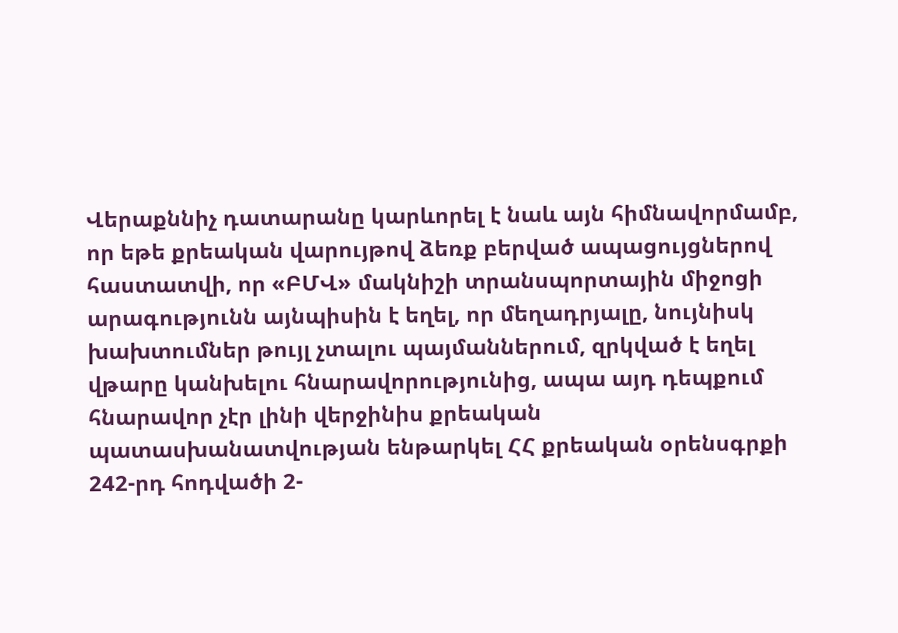Վերաքննիչ դատարանը կարևորել է նաև այն հիմնավորմամբ, որ եթե քրեական վարույթով ձեռք բերված ապացույցներով հաստատվի, որ «ԲՄՎ» մակնիշի տրանսպորտային միջոցի արագությունն այնպիսին է եղել, որ մեղադրյալը, նույնիսկ խախտումներ թույլ չտալու պայմաններում, զրկված է եղել վթարը կանխելու հնարավորությունից, ապա այդ դեպքում հնարավոր չէր լինի վերջինիս քրեական պատասխանատվության ենթարկել ՀՀ քրեական օրենսգրքի 242-րդ հոդվածի 2-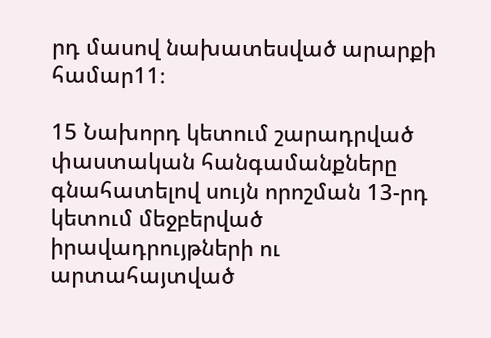րդ մասով նախատեսված արարքի համար11։

15 Նախորդ կետում շարադրված փաստական հանգամանքները գնահատելով սույն որոշման 13-րդ կետում մեջբերված իրավադրույթների ու արտահայտված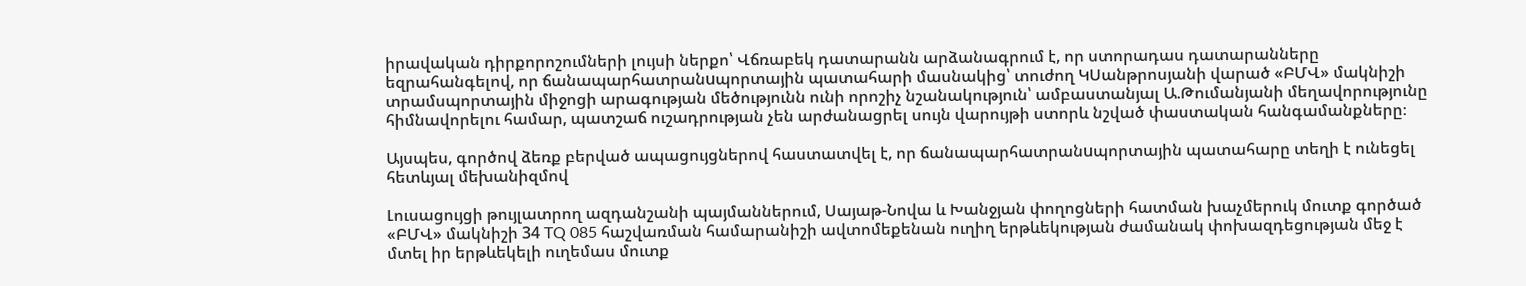իրավական դիրքորոշումների լույսի ներքո՝ Վճռաբեկ դատարանն արձանագրում է, որ ստորադաս դատարանները եզրահանգելով, որ ճանապարհատրանuպորտային պատահարի մասնակից՝ տուժող ԿՍանթրոսյանի վարած «ԲՄՎ» մակնիշի տրամսպորտային միջոցի արագության մեծությունն ունի որոշիչ նշանակություն՝ ամբաստանյալ Ա.Թումանյանի մեղավորությունը հիմնավորելու համար, պատշաճ ուշադրության չեն արժանացրել սույն վարույթի ստորև նշված փաստական հանգամանքները։

Այսպես, գործով ձեռք բերված ապացույցներով հաստատվել է, որ ճանապարհատրանuպորտային պատահարը տեղի է ունեցել հետևյալ մեխանիզմով

Լուսացույցի թույլատրող ազդանշանի պայմաններում, Սայաթ-Նովա և Խանջյան փողոցների հատման խաչմերուկ մուտք գործած «ԲՄՎ» մակնիշի 34 TQ 085 հաշվառման համարանիշի ավտոմեքենան ուղիղ երթևեկության ժամանակ փոխազդեցության մեջ է մտել իր երթևեկելի ուղեմաս մուտք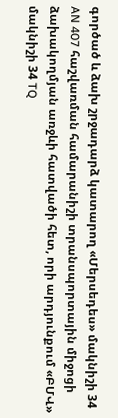գործած և ձախ շրջադարձ կատարող «Մերսեդես» մակնիշի 34 AN 407 հաշվառման համարանիշի տրանսպորտային միջոցի ձախակողմյան առջևի հատվածի հետ, որի արդյունքում «ԲՄՎ» մակնիշի 34 TQ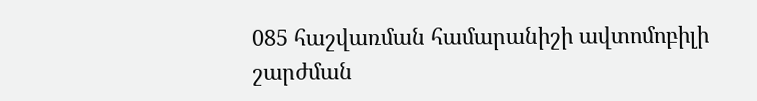085 հաշվառման համարանիշի ավտոմոբիլի շարժման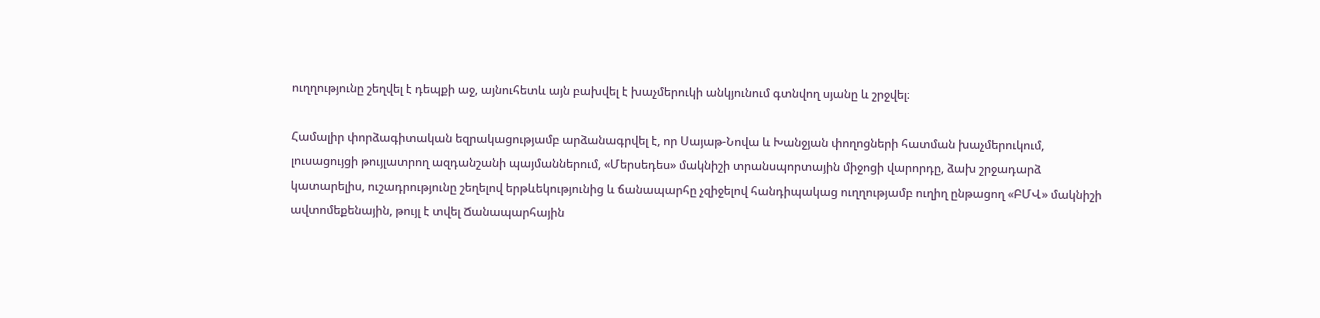ուղղությունը շեղվել է դեպքի աջ, այնուհետև այն բախվել է խաչմերուկի անկյունում գտնվող սյանը և շրջվել։

Համալիր փորձագիտական եզրակացությամբ արձանագրվել է, որ Սայաթ-Նովա և Խանջյան փողոցների հատման խաչմերուկում, լուսացույցի թույլատրող ազդանշանի պայմաններում, «Մերսեդես» մակնիշի տրանսպորտային միջոցի վարորդը, ձախ շրջադարձ կատարելիս, ուշադրությունը շեղելով երթևեկությունից և ճանապարհը չզիջելով հանդիպակաց ուղղությամբ ուղիղ ընթացող «ԲՄՎ» մակնիշի ավտոմեքենային, թույլ է տվել Ճանապարհային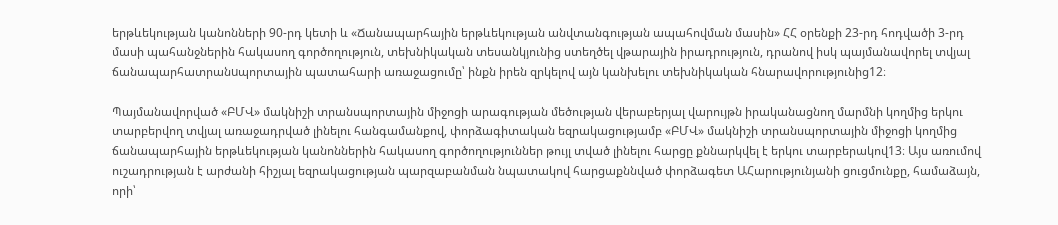երթևեկության կանոնների 90-րդ կետի և «Ճանապարհային երթևեկության անվտանգության ապահովման մասին» ՀՀ օրենքի 23-րդ հոդվածի 3-րդ մասի պահանջներին հակասող գործողություն, տեխնիկական տեսանկյունից ստեղծել վթարային իրադրություն, դրանով իսկ պայմանավորել տվյալ ճանապարհատրանuպորտային պատահարի առաջացումը՝ ինքն իրեն զրկելով այն կանխելու տեխնիկական հնարավորությունից12։

Պայմանավորված «ԲՄՎ» մակնիշի տրանսպորտային միջոցի արագության մեծության վերաբերյալ վարույթն իրականացնող մարմնի կողմից երկու տարբերվող տվյալ առաջադրված լինելու հանգամանքով, փորձագիտական եզրակացությամբ «ԲՄՎ» մակնիշի տրանսպորտային միջոցի կողմից ճանապարհային երթևեկության կանոններին հակասող գործողություններ թույլ տված լինելու հարցը քննարկվել է երկու տարբերակով13։ Այս առումով ուշադրության է արժանի հիշյալ եզրակացության պարզաբանման նպատակով հարցաքննված փորձագետ ԱՀարությունյանի ցուցմունքը, համաձայն, որի՝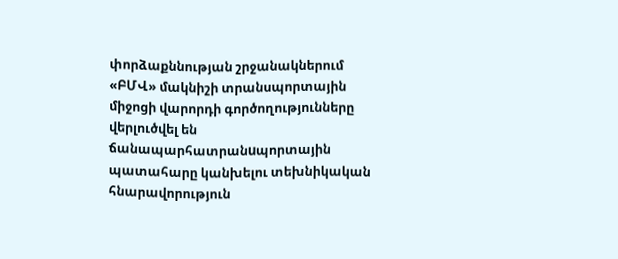փորձաքննության շրջանակներում «ԲՄՎ» մակնիշի տրանսպորտային միջոցի վարորդի գործողությունները վերլուծվել են ճանապարհատրանuպորտային պատահարը կանխելու տեխնիկական հնարավորություն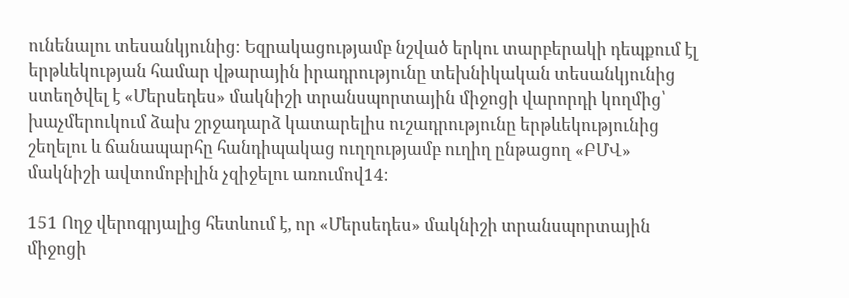ունենալու տեսանկյունից։ Եզրակացությամբ նշված երկու տարբերակի դեպքում էլ երթևեկության համար վթարային իրադրությունը տեխնիկական տեսանկյունից ստեղծվել է «Մերսեդես» մակնիշի տրանսպորտային միջոցի վարորդի կողմից՝ խաչմերուկում ձախ շրջադարձ կատարելիս ուշադրությունը երթևեկությունից շեղելու և ճանապարհը հանդիպակաց ուղղությամբ ուղիղ ընթացող «ԲՄՎ» մակնիշի ավտոմոբիլին չզիջելու առումով14։

151 Ողջ վերոգրյալից հետևում է, որ «Մերսեդես» մակնիշի տրանսպորտային միջոցի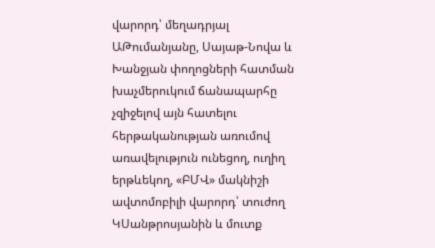վարորդ՝ մեղադրյալ ԱԹումանյանը, Սայաթ-Նովա և Խանջյան փողոցների հատման խաչմերուկում ճանապարհը չզիջելով այն հատելու հերթականության առումով առավելություն ունեցող, ուղիղ երթևեկող, «ԲՄՎ» մակնիշի ավտոմոբիլի վարորդ՝ տուժող ԿՍանթրոսյանին և մուտք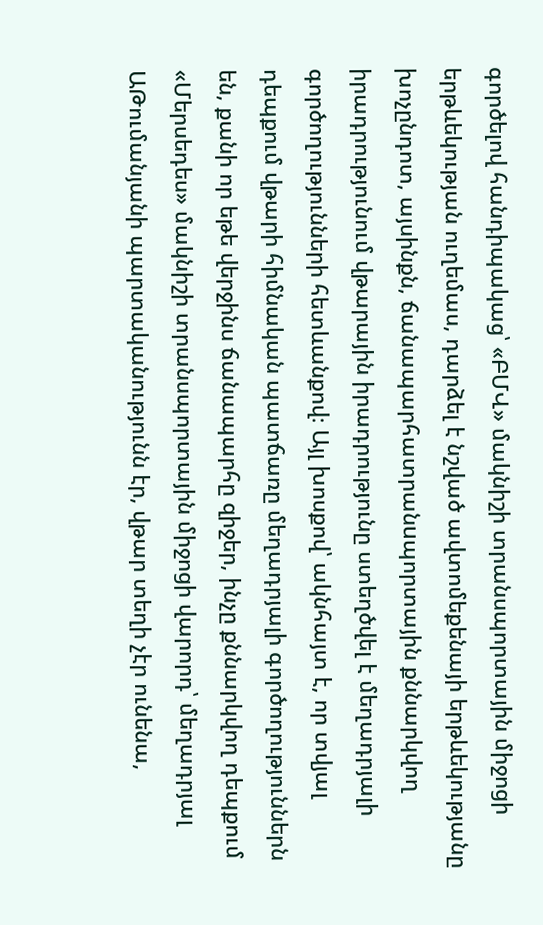գործելով հանդիպակաց՝ «ԲՄՎ» մակնիշի տրանսպորտային միջոցի երթևեկության ուղեմաս, դարձել է նշված ավտոմեքենայի երթևեկությանը խոչընդոտ, այսինքն, ճանապարհատրանuպորտային քննարկվող իրադրությունում վթարային իրադրությունը ստեղծվել է մեղադրյալի գործողությունների հետևանքով։ Այլ խոսքով՝ ակնհայտ է, որ տվյալ դեպքում վթարի հիմնական պատճառը մեղադրյալի գործողություններն են, քանի որ եթե վերջինս ճանապարհը զիջեր, ինչը քննարկվող դեպքում «Մերսեդես» մակնիշի տրանսպորտային միջոցի վարորդ՝ մեղադրյալ ԱԹումանյանի պարտականությունն էր, վթար տեղի չէր ունենա,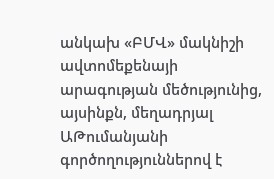անկախ «ԲՄՎ» մակնիշի ավտոմեքենայի արագության մեծությունից, այսինքն, մեղադրյալ ԱԹումանյանի գործողություններով է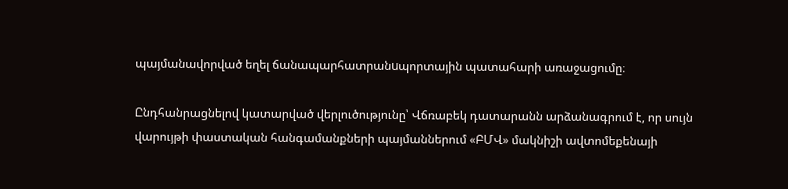պայմանավորված եղել ճանապարհատրանuպորտային պատահարի առաջացումը։

Ընդհանրացնելով կատարված վերլուծությունը՝ Վճռաբեկ դատարանն արձանագրում է, որ սույն վարույթի փաստական հանգամանքների պայմաններում «ԲՄՎ» մակնիշի ավտոմեքենայի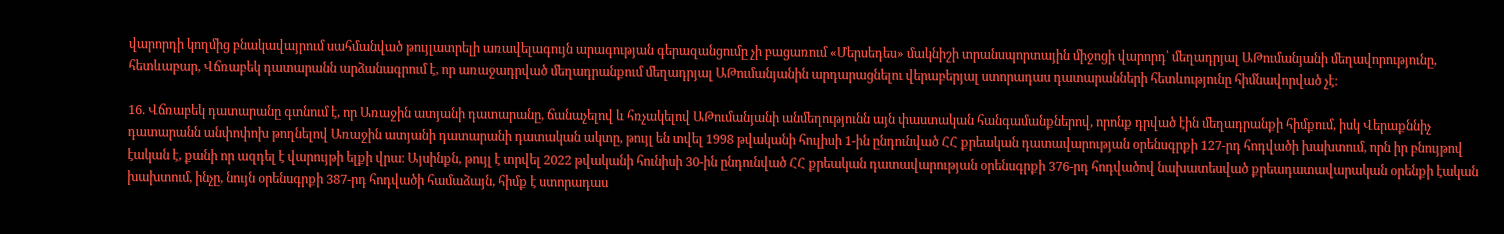վարորդի կողմից բնակավայրում սահմանված թույլատրելի առավելագույն արագության գերազանցումը չի բացառում «Մերսեդես» մակնիշի տրանսպորտային միջոցի վարորդ՝ մեղադրյալ ԱԹումանյանի մեղավորությունը, հետևաբար, Վճռաբեկ դատարանն արձանագրում է, որ առաջադրված մեղադրանքում մեղադրյալ ԱԹումանյանին արդարացնելու վերաբերյալ ստորադաս դատարանների հետևությունը հիմնավորված չէ։

16. Վճռաբեկ դատարանը գտնում է, որ Առաջին ատյանի դատարանը, ճանաչելով և հռչակելով ԱԹումանյանի անմեղությունն այն փաստական հանգամանքներով, որոնք դրված էին մեղադրանքի հիմքում, իսկ Վերաքննիչ դատարանն անփոփոխ թողնելով Առաջին ատյանի դատարանի դատական ակտը, թույլ են տվել 1998 թվականի հուլիսի 1-ին ընդունված ՀՀ քրեական դատավարության օրենսգրքի 127-րդ հոդվածի խախտում, որն իր բնույթով էական է, քանի որ ազդել է վարույթի ելքի վրա։ Այսինքն, թույլ է տրվել 2022 թվականի հունիսի 30-ին ընդունված ՀՀ քրեական դատավարության օրենսգրքի 376-րդ հոդվածով նախատեսված քրեադատավարական օրենքի էական խախտում, ինչը, նույն օրենսգրքի 387-րդ հոդվածի համաձայն, հիմք է ստորադաս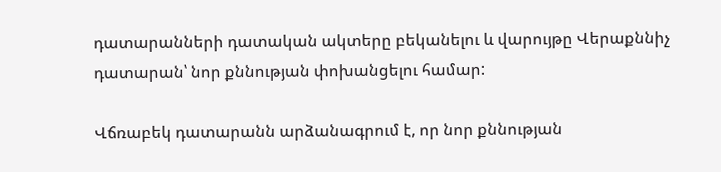դատարանների դատական ակտերը բեկանելու և վարույթը Վերաքննիչ դատարան՝ նոր քննության փոխանցելու համար:

Վճռաբեկ դատարանն արձանագրում է, որ նոր քննության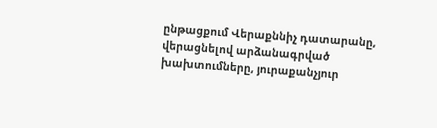ընթացքում Վերաքննիչ դատարանը, վերացնելով արձանագրված խախտումները, յուրաքանչյուր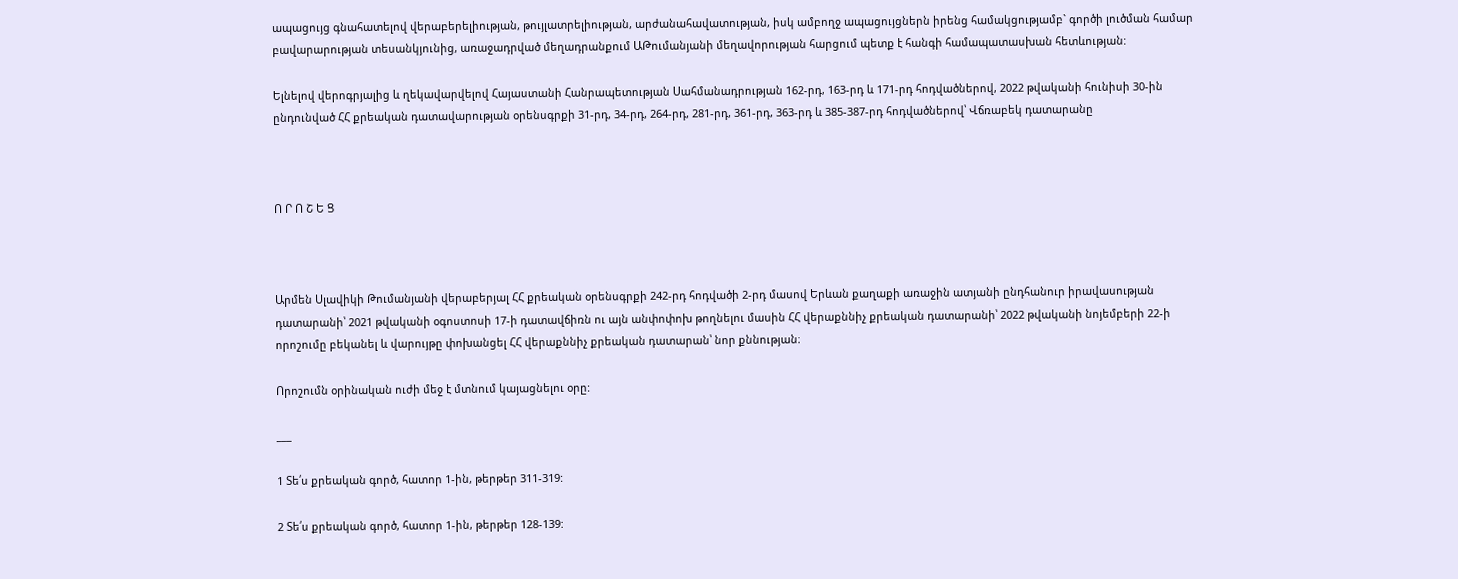ապացույց գնահատելով վերաբերելիության, թույլատրելիության, արժանահավատության, իսկ ամբողջ ապացույցներն իրենց համակցությամբ` գործի լուծման համար բավարարության տեսանկյունից, առաջադրված մեղադրանքում ԱԹումանյանի մեղավորության հարցում պետք է հանգի համապատասխան հետևության:

Ելնելով վերոգրյալից և ղեկավարվելով Հայաստանի Հանրապետության Սահմանադրության 162-րդ, 163-րդ և 171-րդ հոդվածներով, 2022 թվականի հունիսի 30-ին ընդունված ՀՀ քրեական դատավարության օրենսգրքի 31-րդ, 34-րդ, 264-րդ, 281-րդ, 361-րդ, 363-րդ և 385-387-րդ հոդվածներով՝ Վճռաբեկ դատարանը



Ո Ր Ո Շ Ե Ց



Արմեն Սլավիկի Թումանյանի վերաբերյալ ՀՀ քրեական օրենսգրքի 242-րդ հոդվածի 2-րդ մասով Երևան քաղաքի առաջին ատյանի ընդհանուր իրավասության դատարանի՝ 2021 թվականի օգոստոսի 17-ի դատավճիռն ու այն անփոփոխ թողնելու մասին ՀՀ վերաքննիչ քրեական դատարանի՝ 2022 թվականի նոյեմբերի 22-ի որոշումը բեկանել և վարույթը փոխանցել ՀՀ վերաքննիչ քրեական դատարան՝ նոր քննության։

Որոշումն օրինական ուժի մեջ է մտնում կայացնելու օրը:

___

1 Տե՛ս քրեական գործ, հատոր 1-ին, թերթեր 311-319:

2 Տե՛ս քրեական գործ, հատոր 1-ին, թերթեր 128-139: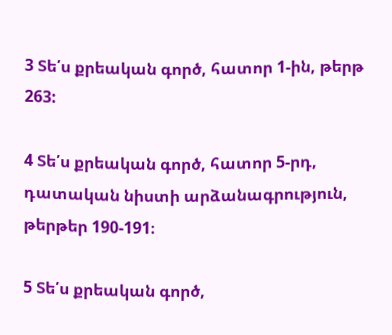3 Տե՛ս քրեական գործ, հատոր 1-ին, թերթ 263:

4 Տե՛ս քրեական գործ, հատոր 5-րդ, դատական նիստի արձանագրություն, թերթեր 190-191։

5 Տե՛ս քրեական գործ,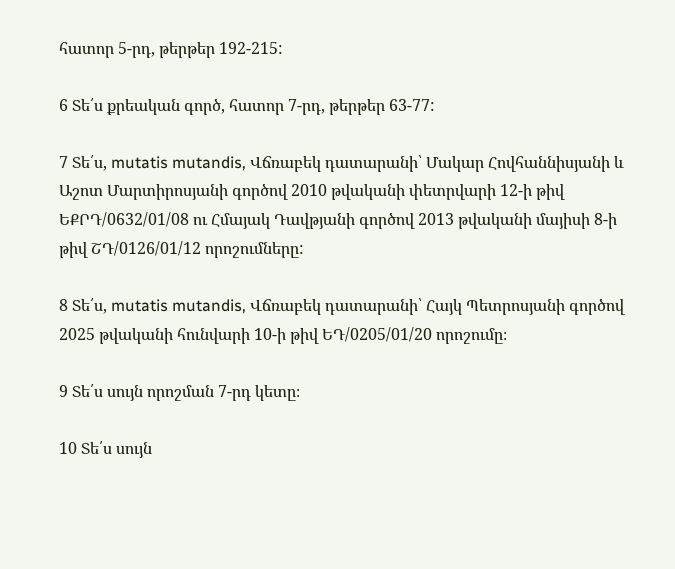հատոր 5-րդ, թերթեր 192-215:

6 Տե՛ս քրեական գործ, հատոր 7-րդ, թերթեր 63-77:

7 Տե՛ս, mutatis mutandis, Վճռաբեկ դատարանի՝ Մակար Հովհաննիսյանի և Աշոտ Մարտիրոսյանի գործով 2010 թվականի փետրվարի 12-ի թիվ ԵՔՐԴ/0632/01/08 ու Հմայակ Դավթյանի գործով 2013 թվականի մայիսի 8-ի թիվ ՇԴ/0126/01/12 որոշումները:

8 Տե՛ս, mutatis mutandis, Վճռաբեկ դատարանի՝ Հայկ Պետրոսյանի գործով 2025 թվականի հունվարի 10-ի թիվ ԵԴ/0205/01/20 որոշումը։

9 Տե՛ս սույն որոշման 7-րդ կետը։

10 Տե՛ս սույն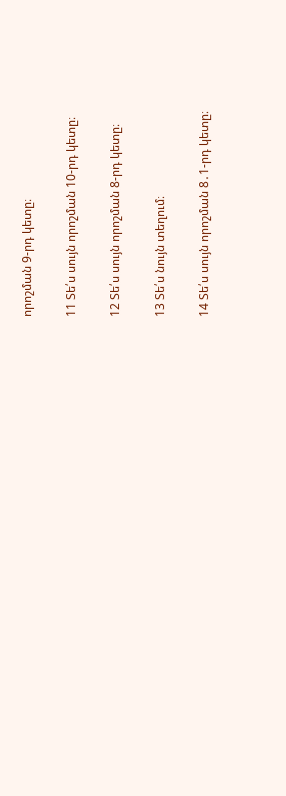որոշման 9-րդ կետը։

11 Տե՛ս սույն որոշման 10-րդ կետը։

12 Տե՛ս սույն որոշման 8-րդ կետը։

13 Տե՛ս նույն տեղում։

14 Տե՛ս սույն որոշման 8․1-րդ կետը։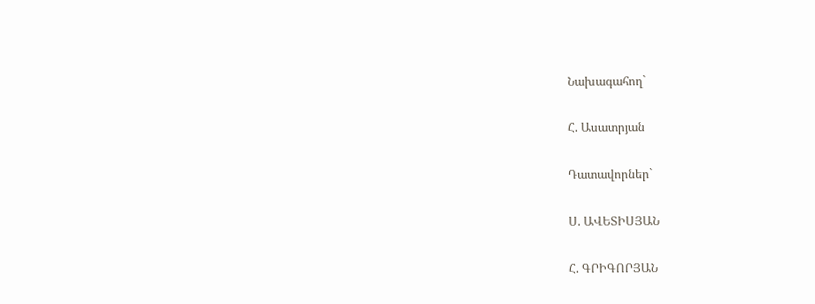Նախագահող`

Հ. Ասատրյան

Դատավորներ`

Ս. ԱՎԵՏԻՍՅԱՆ

Հ. ԳՐԻԳՈՐՅԱՆ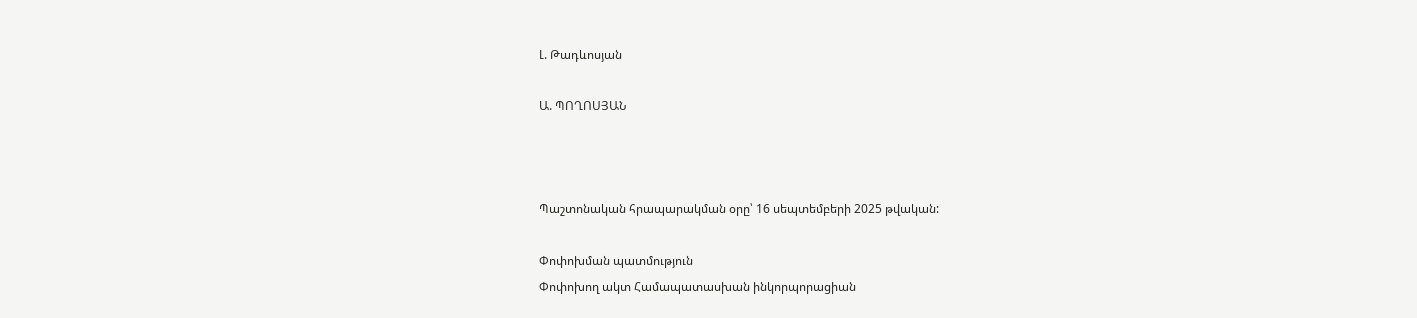Լ. Թադևոսյան

Ա. ՊՈՂՈՍՅԱՆ



Պաշտոնական հրապարակման օրը՝ 16 սեպտեմբերի 2025 թվական:

Փոփոխման պատմություն
Փոփոխող ակտ Համապատասխան ինկորպորացիան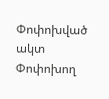Փոփոխված ակտ
Փոփոխող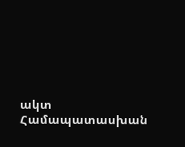ակտ Համապատասխան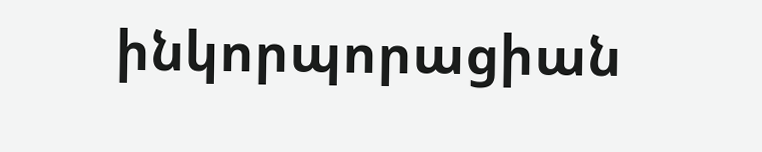ինկորպորացիան